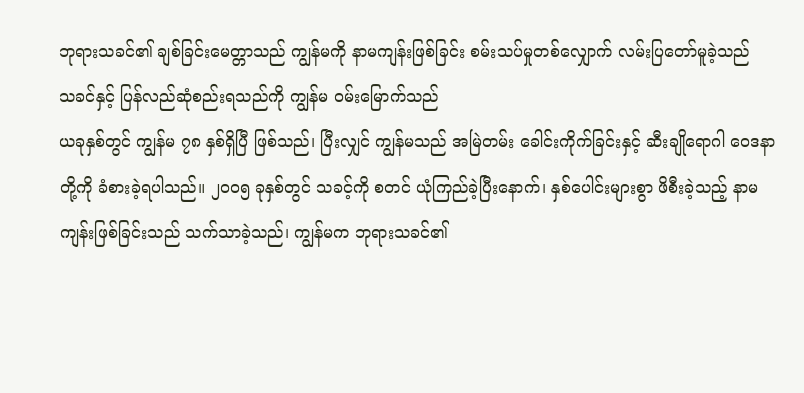ဘုရားသခင်၏ ချစ်ခြင်းမေတ္တာသည် ကျွန်မကို နာမကျန်းဖြစ်ခြင်း စမ်းသပ်မှုတစ်လျှောက် လမ်းပြတော်မူခဲ့သည်
သခင်နှင့် ပြန်လည်ဆုံစည်းရသည်ကို ကျွန်မ ဝမ်းမြောက်သည်
ယခုနှစ်တွင် ကျွန်မ ၇၈ နှစ်ရှိပြီ ဖြစ်သည်၊ ပြီးလျှင် ကျွန်မသည် အမြဲတမ်း ခေါင်းကိုက်ခြင်းနှင့် ဆီးချိုရောဂါ ဝေဒနာတို့ကို ခံစားခဲ့ရပါသည်။ ၂၀၀၅ ခုနှစ်တွင် သခင့်ကို စတင် ယုံကြည်ခဲ့ပြီးနောက်၊ နှစ်ပေါင်းများစွာ ဖိစီးခဲ့သည့် နာမကျန်းဖြစ်ခြင်းသည် သက်သာခဲ့သည်၊ ကျွန်မက ဘုရားသခင်၏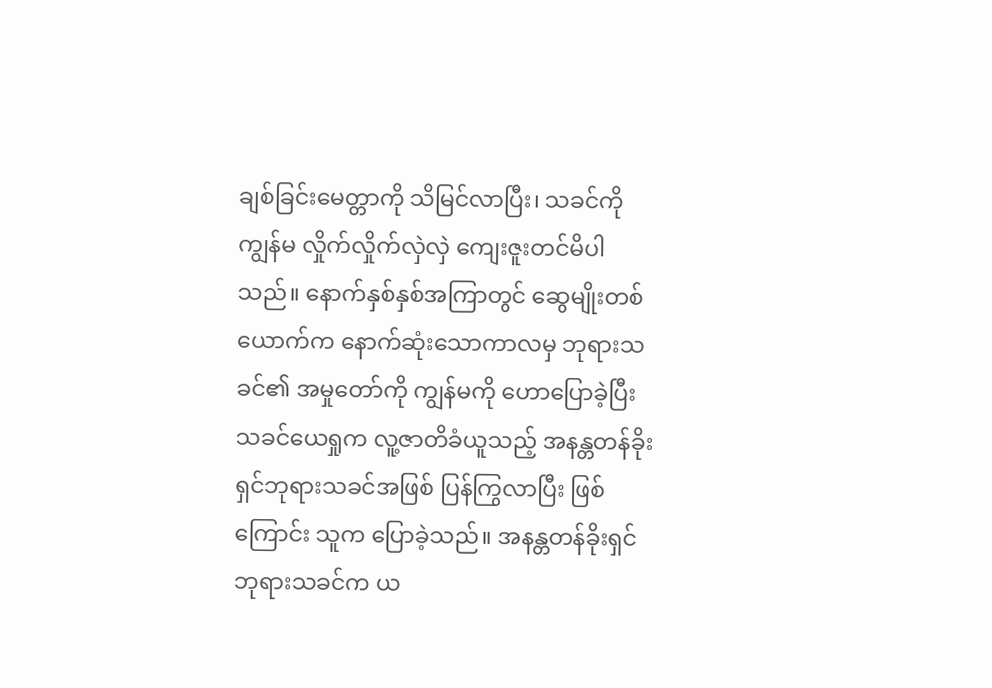ချစ်ခြင်းမေတ္တာကို သိမြင်လာပြီး၊ သခင်ကို ကျွန်မ လှိုက်လှိုက်လှဲလှဲ ကျေးဇူးတင်မိပါသည်။ နောက်နှစ်နှစ်အကြာတွင် ဆွေမျိုးတစ်ယောက်က နောက်ဆုံးသောကာလမှ ဘုရားသခင်၏ အမှုတော်ကို ကျွန်မကို ဟောပြောခဲ့ပြီး သခင်ယေရှုက လူ့ဇာတိခံယူသည့် အနန္တတန်ခိုးရှင်ဘုရားသခင်အဖြစ် ပြန်ကြွလာပြီး ဖြစ်ကြောင်း သူက ပြောခဲ့သည်။ အနန္တတန်ခိုးရှင်ဘုရားသခင်က ယ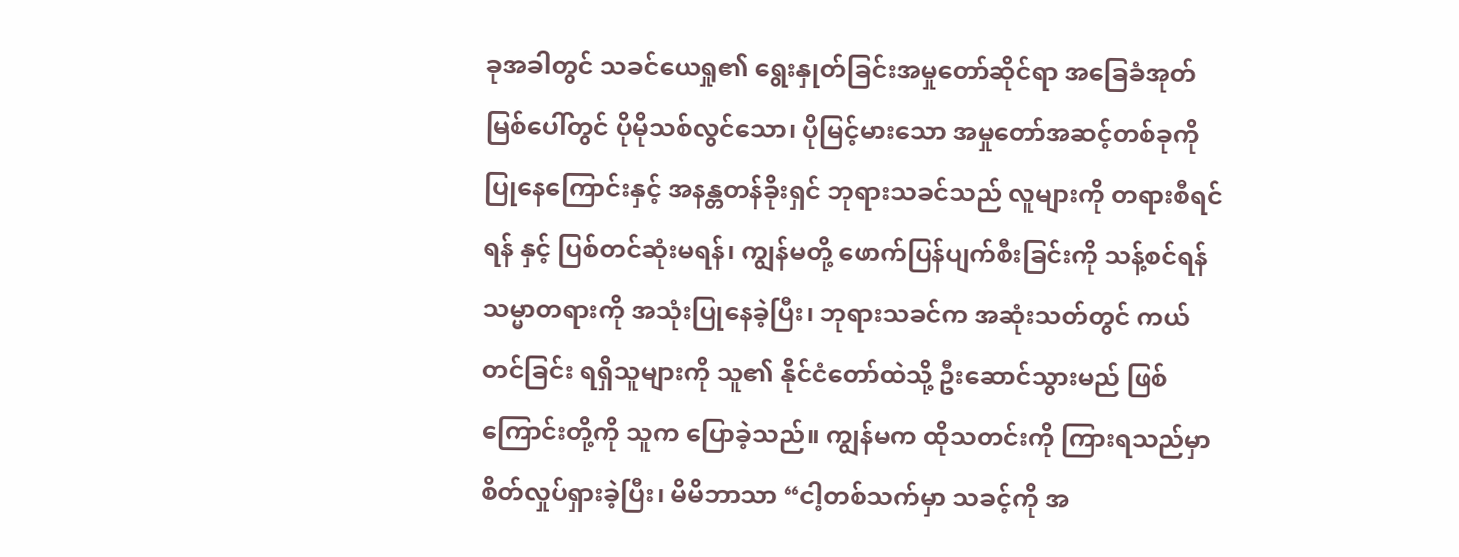ခုအခါတွင် သခင်ယေရှု၏ ရွေးနှုတ်ခြင်းအမှုတော်ဆိုင်ရာ အခြေခံအုတ်မြစ်ပေါ်တွင် ပိုမိုသစ်လွင်သော၊ ပိုမြင့်မားသော အမှုတော်အဆင့်တစ်ခုကို ပြုနေကြောင်းနှင့် အနန္တတန်ခိုးရှင် ဘုရားသခင်သည် လူများကို တရားစီရင်ရန် နှင့် ပြစ်တင်ဆုံးမရန်၊ ကျွန်မတို့ ဖောက်ပြန်ပျက်စီးခြင်းကို သန့်စင်ရန် သမ္မာတရားကို အသုံးပြုနေခဲ့ပြီး၊ ဘုရားသခင်က အဆုံးသတ်တွင် ကယ်တင်ခြင်း ရရှိသူများကို သူ၏ နိုင်ငံတော်ထဲသို့ ဦးဆောင်သွားမည် ဖြစ်ကြောင်းတို့ကို သူက ပြောခဲ့သည်။ ကျွန်မက ထိုသတင်းကို ကြားရသည်မှာ စိတ်လှုပ်ရှားခဲ့ပြီး၊ မိမိဘာသာ “ငါ့တစ်သက်မှာ သခင့်ကို အ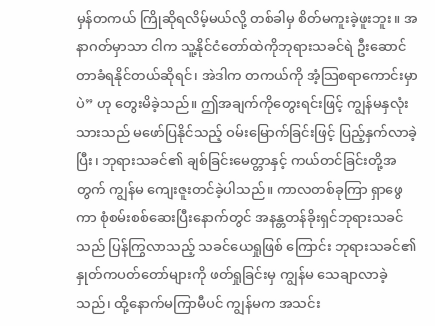မှန်တကယ် ကြိုဆိုရလိမ့်မယ်လို့ တစ်ခါမှ စိတ်မကူးခဲ့ဖူးဘူး။ အနာဂတ်မှာသာ ငါက သူ့နိုင်ငံတော်ထဲကိုဘုရားသခင်ရဲ ဦးဆောင်တာခံရနိုင်တယ်ဆိုရင်၊ အဲဒါက တကယ်ကို အံ့သြစရာကောင်းမှာပဲ” ဟု တွေးမိခဲ့သည်။ ဤအချက်ကိုတွေးရင်းဖြင့် ကျွန်မနှလုံးသားသည် မဖော်ပြနိုင်သည့် ဝမ်းမြောက်ခြင်းဖြင့် ပြည့်နှက်လာခဲ့ပြီး၊ ဘုရားသခင်၏ ချစ်ခြင်းမေတ္တာနှင့် ကယ်တင်ခြင်းတို့အတွက် ကျွန်မ ကျေးဇူးတင်ခဲ့ပါသည်။ ကာလတစ်ခုကြာ ရှာဖွေကာ စုံစမ်းစစ်ဆေးပြီးနောက်တွင် အနန္တတန်ခိုးရှင်ဘုရားသခင်သည် ပြန်ကြွလာသည့် သခင်ယေရှုဖြစ် ကြောင်း ဘုရားသခင်၏ နှုတ်ကပတ်တော်များကို ဖတ်ရှုခြင်းမှ ကျွန်မ သေချာလာခဲ့သည်၊ ထို့နောက်မကြာမီပင် ကျွန်မက အသင်း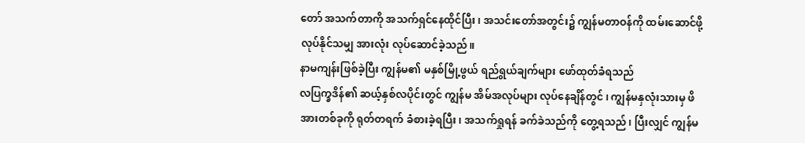တော် အသက်တာကို အသက်ရှင်နေထိုင်ပြီး၊ အသင်းတော်အတွင်း၌ ကျွန်မတာဝန်ကို ထမ်းဆောင်ဖို့ လုပ်နိုင်သမျှ အားလုံး လုပ်ဆောင်ခဲ့သည်။
နာမကျန်းဖြစ်ခဲ့ပြီး ကျွန်မ၏ မနှစ်မြို့ဖွယ် ရည်ရွယ်ချက်များ ဖော်ထုတ်ခံရသည်
လပြက္ခဒိန်၏ ဆယ့်နှစ်လပိုင်းတွင် ကျွန်မ အိမ်အလုပ်များ လုပ်နေချိန်တွင်၊ ကျွန်မနှလုံးသားမှ ဖိအားတစ်ခုကို ရုတ်တရက် ခံစားခဲ့ရပြီး၊ အသက်ရှုရန် ခက်ခဲသည်ကို တွေ့ရသည်၊ ပြီးလျှင် ကျွန်မ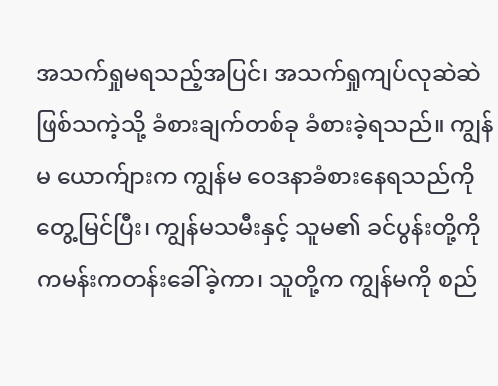အသက်ရှုမရသည့်အပြင်၊ အသက်ရှုကျပ်လုဆဲဆဲ ဖြစ်သကဲ့သို့ ခံစားချက်တစ်ခု ခံစားခဲ့ရသည်။ ကျွန်မ ယောက်ျားက ကျွန်မ ဝေဒနာခံစားနေရသည်ကို တွေ့မြင်ပြီး၊ ကျွန်မသမီးနှင့် သူမ၏ ခင်ပွန်းတို့ကို ကမန်းကတန်းခေါ်ခဲ့ကာ၊ သူတို့က ကျွန်မကို စည်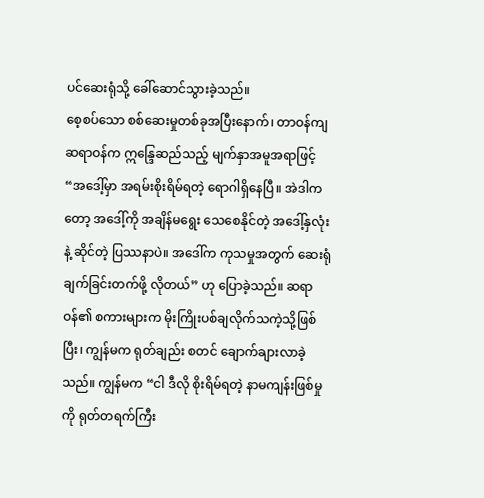ပင်ဆေးရုံသို့ ခေါ်ဆောင်သွားခဲ့သည်။
စေ့စပ်သော စစ်ဆေးမှုတစ်ခုအပြီးနောက်၊ တာဝန်ကျဆရာဝန်က ဣန္ဒြေဆည်သည့် မျက်နှာအမူအရာဖြင့် “အဒေါ့်မှာ အရမ်းစိုးရိမ်ရတဲ့ ရောဂါရှိနေပြီ။ အဲဒါကတော့ အဒေါ့်ကို အချိန်မရွေး သေစေနိုင်တဲ့ အဒေါ့်နှလုံးနဲ့ ဆိုင်တဲ့ ပြဿနာပဲ။ အဒေါ်က ကုသမှုအတွက် ဆေးရုံချက်ခြင်းတက်ဖို့ လိုတယ်” ဟု ပြောခဲ့သည်။ ဆရာဝန်၏ စကားများက မိုးကြိုးပစ်ချလိုက်သကဲ့သို့ဖြစ်ပြီး၊ ကျွန်မက ရုတ်ချည်း စတင် ချောက်ချားလာခဲ့သည်။ ကျွန်မက “ငါ ဒီလို စိုးရိမ်ရတဲ့ နာမကျန်းဖြစ်မှုကို ရုတ်တရက်ကြီး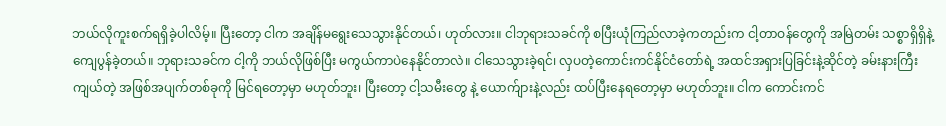ဘယ်လိုကူးစက်ရရှိခဲ့ပါလိမ့်။ ပြီးတော့ ငါက အချိန်မရွေးသေသွားနိုင်တယ်၊ ဟုတ်လား။ ငါဘုရားသခင်ကို စပြီးယုံကြည်လာခဲ့ကတည်းက ငါ့တာဝန်တွေကို အမြဲတမ်း သစ္စာရှိရှိနဲ့ ကျေပွန်ခဲ့တယ်။ ဘုရားသခင်က ငါ့ကို ဘယ်လိုဖြစ်ပြီး မကွယ်ကာပဲနေနိုင်တာလဲ။ ငါသေသွားခဲ့ရင်၊ လှပတဲ့ကောင်းကင်နိုင်ငံတော်ရဲ့ အထင်အရှားပြခြင်းနဲ့ဆိုင်တဲ့ ခမ်းနားကြီးကျယ်တဲ့ အဖြစ်အပျက်တစ်ခုကို မြင်ရတော့မှာ မဟုတ်ဘူး၊ ပြီးတော့ ငါ့သမီးတွေ နဲ့ ယောက်ျားနဲ့လည်း ထပ်ပြီးနေရတော့မှာ မဟုတ်ဘူး။ ငါက ကောင်းကင်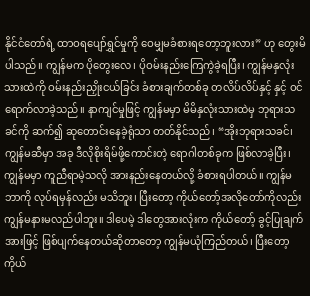နိုင်ငံတော်ရဲ့ ထာဝရပျော်ရွှင်မှုကို ဝေမျှမခံစားရတော့ဘူးလား” ဟု တွေးမိပါသည်။ ကျွန်မက ပိုတွေးလေ၊ ပိုဝမ်းနည်းကြေကွဲခဲ့ရပြီး၊ ကျွန်မနှလုံးသားထဲကို ဝမ်းနည်းညှိုးငယ်ခြင်း ခံစားချက်တစ်ခု တလိပ်လိပ်နှင့် နှင့် ဝင်ရောက်လာခဲ့သည်။ နာကျင်မှုဖြင့် ကျွန်မမှာ မိမိနှလုံးသားထဲမှ ဘုရားသခင်ကို ဆက်၍ ဆုတောင်းနေခဲ့ရုံသာ တတ်နိုင်သည်၊ “အိုးဘုရားသခင်၊ ကျွန်မဆီမှာ အခု ဒီလိုစိုးရိမ်ဖို့ကောင်းတဲ့ ရောဂါတစ်ခုက ဖြစ်လာခဲ့ပြီး၊ ကျွန်မမှာ ကူညီရာမဲ့သလို အားနည်းနေတယ်လို့ ခံစားရပါတယ်။ ကျွန်မ ဘာကို လုပ်ရမှန်လည်း မသိဘူး၊ ပြီးတော့ ကိုယ်တော့်အလိုတော်ကိုလည်း ကျွန်မနားမလည်ပါဘူး။ ဒါပေမဲ့ ဒါတွေအားလုံးက ကိုယ်တော့် ခွင့်ပြုချက်အားဖြင့် ဖြစ်ပျက်နေတယ်ဆိုတာတော့ ကျွန်မယုံကြည်တယ်၊ ပြီးတော့ ကိုယ်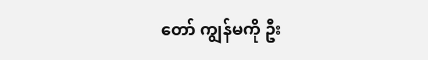တော် ကျွန်မကို ဦး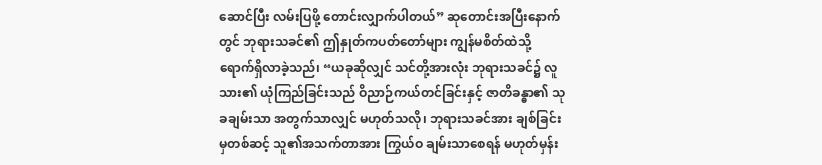ဆောင်ပြီး လမ်းပြဖို့ တောင်းလျှာက်ပါတယ်” ဆုတောင်းအပြီးနောက်တွင် ဘုရားသခင်၏ ဤနှုတ်ကပတ်တော်များ ကျွန်မစိတ်ထဲသို့ ရောက်ရှိလာခဲ့သည်၊ “ယခုဆိုလျှင် သင်တို့အားလုံး ဘုရားသခင်၌ လူသား၏ ယုံကြည်ခြင်းသည် ဝိညာဉ်ကယ်တင်ခြင်းနှင့် ဇာတိခန္ဓာ၏ သုခချမ်းသာ အတွက်သာလျှင် မဟုတ်သလို၊ ဘုရားသခင်အား ချစ်ခြင်းမှတစ်ဆင့် သူ၏အသက်တာအား ကြွယ်ဝ ချမ်းသာစေရန် မဟုတ်မှန်း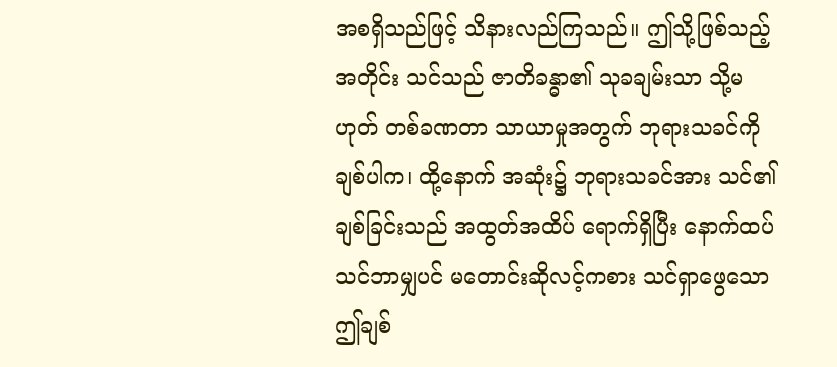အစရှိသည်ဖြင့် သိနားလည်ကြသည်။ ဤသို့ဖြစ်သည့်အတိုင်း သင်သည် ဇာတိခန္ဓာ၏ သုခချမ်းသာ သို့မဟုတ် တစ်ခဏတာ သာယာမှုအတွက် ဘုရားသခင်ကို ချစ်ပါက၊ ထို့နောက် အဆုံး၌ ဘုရားသခင်အား သင်၏ချစ်ခြင်းသည် အထွတ်အထိပ် ရောက်ရှိပြီး နောက်ထပ် သင်ဘာမျှပင် မတောင်းဆိုလင့်ကစား သင်ရှာဖွေသော ဤချစ်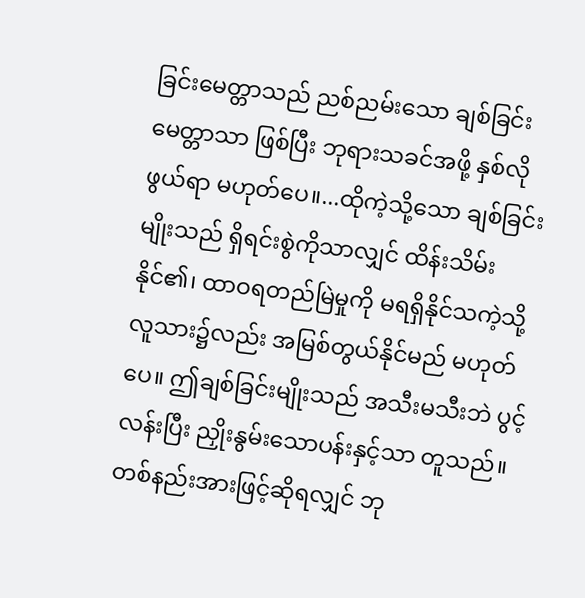ခြင်းမေတ္တာသည် ညစ်ညမ်းသော ချစ်ခြင်းမေတ္တာသာ ဖြစ်ပြီး ဘုရားသခင်အဖို့ နှစ်လိုဖွယ်ရာ မဟုတ်ပေ။...ထိုကဲ့သို့သော ချစ်ခြင်းမျိုးသည် ရှိရင်းစွဲကိုသာလျှင် ထိန်းသိမ်းနိုင်၏၊ ထာဝရတည်မြဲမှုကို မရရှိနိုင်သကဲ့သို့ လူသား၌လည်း အမြစ်တွယ်နိုင်မည် မဟုတ်ပေ။ ဤချစ်ခြင်းမျိုးသည် အသီးမသီးဘဲ ပွင့်လန်းပြီး ညှိုးနွမ်းသောပန်းနှင့်သာ တူသည်။ တစ်နည်းအားဖြင့်ဆိုရလျှင် ဘု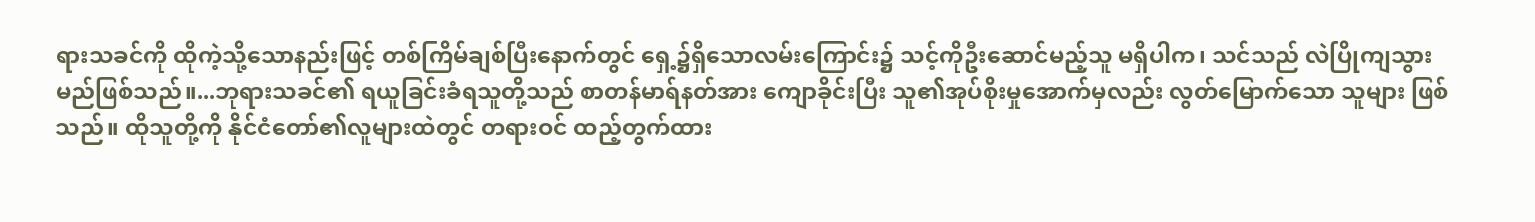ရားသခင်ကို ထိုကဲ့သို့သောနည်းဖြင့် တစ်ကြိမ်ချစ်ပြီးနောက်တွင် ရှေ့၌ရှိသောလမ်းကြောင်း၌ သင့်ကိုဦးဆောင်မည့်သူ မရှိပါက၊ သင်သည် လဲပြိုကျသွားမည်ဖြစ်သည်။...ဘုရားသခင်၏ ရယူခြင်းခံရသူတို့သည် စာတန်မာရ်နတ်အား ကျောခိုင်းပြီး သူ၏အုပ်စိုးမှုအောက်မှလည်း လွတ်မြောက်သော သူများ ဖြစ်သည်။ ထိုသူတို့ကို နိုင်ငံတော်၏လူများထဲတွင် တရားဝင် ထည့်တွက်ထား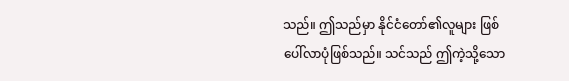သည်။ ဤသည်မှာ နိုင်ငံတော်၏လူများ ဖြစ်ပေါ်လာပုံဖြစ်သည်။ သင်သည် ဤကဲ့သို့သော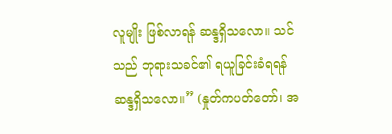လူမျိုး ဖြစ်လာရန် ဆန္ဒရှိသလော။ သင်သည် ဘုရားသခင်၏ ရယူခြင်းခံရရန် ဆန္ဒရှိသလော။” (နှုတ်ကပတ်တော်၊ အ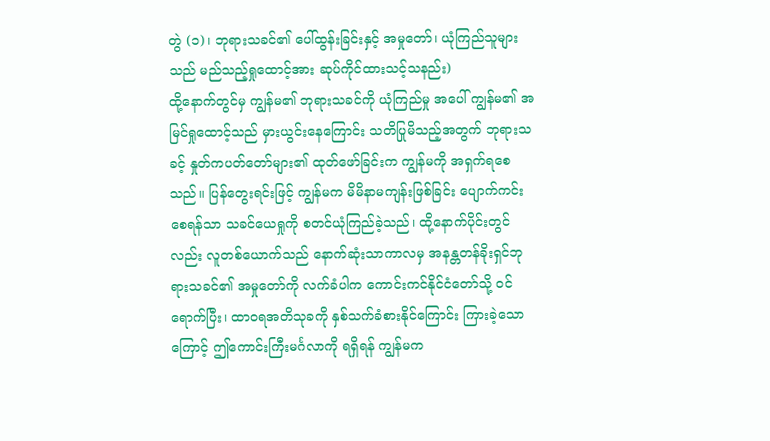တွဲ (၁)၊ ဘုရားသခင်၏ ပေါ်ထွန်းခြင်းနှင့် အမှုတော်၊ ယုံကြည်သူများသည် မည်သည့်ရှုထောင့်အား ဆုပ်ကိုင်ထားသင့်သနည်း)
ထို့နောက်တွင်မှ ကျွန်မ၏ ဘုရားသခင်ကို ယုံကြည်မှု အပေါ် ကျွန်မ၏ အမြင်ရှုထောင့်သည် မှားယွင်းနေကြောင်း သတိပြုမိသည့်အတွက် ဘုရားသခင့် နှုတ်ကပတ်တော်များ၏ ထုတ်ဖော်ခြင်းက ကျွန်မကို အရှက်ရစေသည်။ ပြန်တွေးရင်းဖြင့် ကျွန်မက မိမိနာမကျန်းဖြစ်ခြင်း ပျောက်ကင်းစေရန်သာ သခင်ယေရှုကို စတင်ယုံကြည်ခဲ့သည်၊ ထို့နောက်ပိုင်းတွင်လည်း လူတစ်ယောက်သည် နောက်ဆုံးသာကာလမှ အနန္တတန်ခိုးရှင်ဘုရားသခင်၏ အမှုတော်ကို လက်ခံပါက ကောင်းကင်နိုင်ငံတော်သို့ ဝင်ရောက်ပြီး၊ ထာဝရအတိသုခကို နှစ်သက်ခံစားနိုင်ကြောင်း ကြားခဲ့သောကြောင့် ဤကောင်းကြီးမင်္ဂလာကို ရရှိရန် ကျွန်မက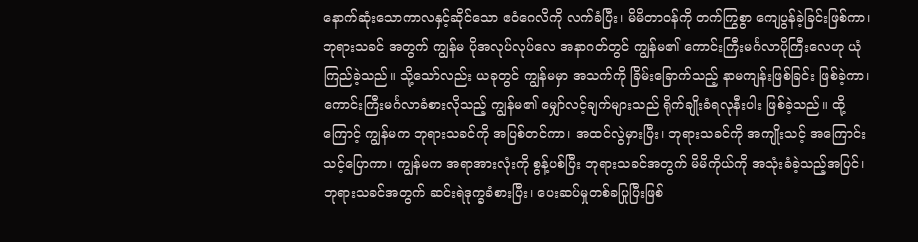နောက်ဆုံးသောကာလနှင့်ဆိုင်သော ဧဝံဂေလိကို လက်ခံပြီး၊ မိမိတာဝန်ကို တက်ကြွစွာ ကျေပွန်ခဲ့ခြင်းဖြစ်ကာ၊ ဘုရားသခင် အတွက် ကျွန်မ ပိုအလုပ်လုပ်လေ အနာဂတ်တွင် ကျွန်မ၏ ကောင်းကြီးမင်္ဂလာပိုကြီးလေဟု ယုံကြည်ခဲ့သည်။ သို့သော်လည်း ယခုတွင် ကျွန်မမှာ အသက်ကို ခြိမ်းခြောက်သည့် နာမကျန်းဖြစ်ခြင်း ဖြစ်ခဲ့ကာ၊ ကောင်းကြီးမင်္ဂလာခံစားလိုသည့် ကျွန်မ၏ မျှော်လင့်ချက်များသည် ရိုက်ချိုးခံရလုနီးပါး ဖြစ်ခဲ့သည်။ ထို့ကြောင့် ကျွန်မက ဘုရားသခင်ကို အပြစ်တင်ကာ၊ အထင်လွဲမှားပြီး၊ ဘုရားသခင်ကို အကျိုးသင့် အကြောင်းသင့်ပြောကာ၊ ကျွန်မက အရာအားလုံးကို စွန့်ပစ်ပြီး ဘုရားသခင်အတွက် မိမိကိုယ်ကို အသုံးခံခဲ့သည့်အပြင်၊ ဘုရားသခင်အတွက် ဆင်းရဲဒုက္ခခံစားပြီး၊ ပေးဆပ်မှုတစ်ခပြုပြီးဖြစ်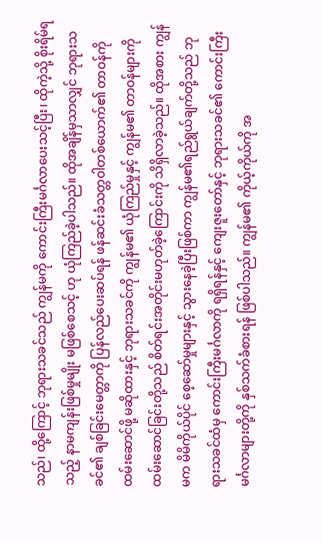သည်၊ ထို့ကြောင့် ဘုရားသခင်သည် ကျွန်မကို ကောင်းကြီးမင်္ဂလာပေးသင့်ပြီး၊ ထိုကဲ့သို့ စိုးရိမ်ရသည့် နာမကျန်းဖြစ်မှုမျိုး မဖြစ်စေသင့် ဟု ယုံကြည်ခဲ့ပါသည်။ ထိုအချိန်မှသာလျှင် ဘုရားသခင်၏ ချစ်ခြင်းမေတ္တာကို ပြန်လည်ပေးဆပ်ရန် ဖန်ဆင်းခံသတ္တဝါတစ်ယောက်၏ တာဝန်ကို ထမ်းဆောင်ဖို့ မဆိုထားနှင့် ဘုရားသခင်ကို ကျွန်မ၏ ယုံကြည်မှုနှင့် ကျွန်မ၏ တာဝန်များကို ထမ်းဆောင်ခြင်းတို့သည် စိတ်ရင်းအတိုင်းမဟုတ်ခဲ့ကြောင်းကို သိရှိလာခဲ့သည်။ ထိုအစား ကျွန်မက မိမိကိုယ်ပိုင် စေ့ဆော်မှုများနှင့် သွားနေခဲ့ပြီးဖြစ်ကာ ကျွန်မ၏ရည်ရွယ်ချက်တို့သည် ဘုရားသခင်ထံမှ ကောင်းကြီးမင်္ဂလာကို ရရှိရန်နှင့် ကျေးဇူးတော်နှင့် ဘုရားသခင်၏ ကောင်းကြီးမင်္ဂလာများတို့ကို နှစ်သက်ခံစားရန် ဖြစ်ပါသည်။ ကျွန်မ၏ ကိုယ့်ကိုယ်ကို အ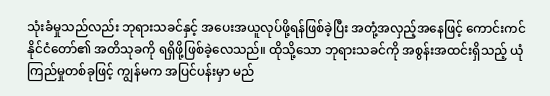သုံးခံမှုသည်လည်း ဘုရားသခင်နှင့် အပေးအယူလုပ်ဖို့ရန်ဖြစ်ခဲ့ပြီး အတုံ့အလှည့်အနေဖြင့် ကောင်းကင်နိုင်ငံတော်၏ အတိသုခကို ရရှိဖို့ဖြစ်ခဲ့လေသည်။ ထိုသို့သော ဘုရားသခင်ကို အစွန်းအထင်းရှိသည့် ယုံကြည်မှုတစ်ခုဖြင့် ကျွန်မက အပြင်ပန်းမှာ မည်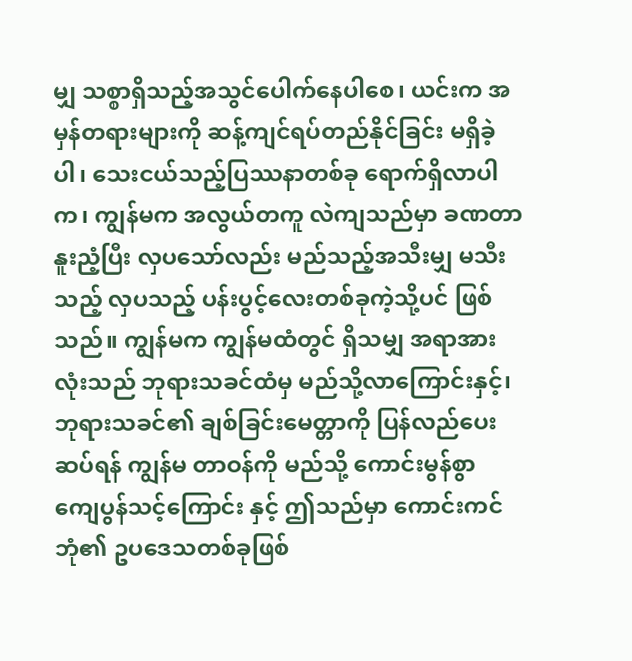မျှ သစ္စာရှိသည့်အသွင်ပေါက်နေပါစေ၊ ယင်းက အမှန်တရားများကို ဆန့်ကျင်ရပ်တည်နိုင်ခြင်း မရှိခဲ့ပါ၊ သေးငယ်သည့်ပြဿနာတစ်ခု ရောက်ရှိလာပါက၊ ကျွန်မက အလွယ်တကူ လဲကျသည်မှာ ခဏတာ နူးညံ့ပြီး လှပသော်လည်း မည်သည့်အသီးမျှ မသီးသည့် လှပသည့် ပန်းပွင့်လေးတစ်ခုကဲ့သို့ပင် ဖြစ်သည်။ ကျွန်မက ကျွန်မထံတွင် ရှိသမျှ အရာအားလုံးသည် ဘုရားသခင်ထံမှ မည်သို့လာကြောင်းနှင့်၊ ဘုရားသခင်၏ ချစ်ခြင်းမေတ္တာကို ပြန်လည်ပေးဆပ်ရန် ကျွန်မ တာဝန်ကို မည်သို့ ကောင်းမွန်စွာ ကျေပွန်သင့်ကြောင်း နှင့် ဤသည်မှာ ကောင်းကင်ဘုံ၏ ဥပဒေသတစ်ခုဖြစ်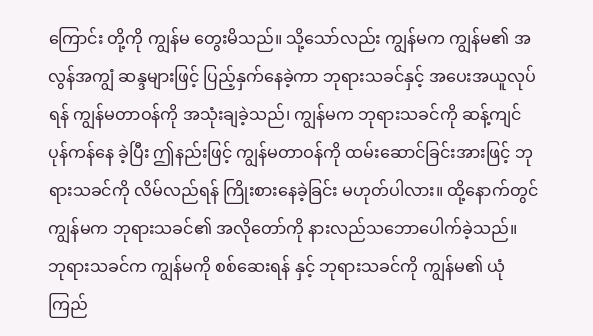ကြောင်း တို့ကို ကျွန်မ တွေးမိသည်။ သို့သော်လည်း ကျွန်မက ကျွန်မ၏ အလွန်အကျွံ ဆန္ဒများဖြင့် ပြည့်နှက်နေခဲ့ကာ ဘုရားသခင်နှင့် အပေးအယူလုပ်ရန် ကျွန်မတာဝန်ကို အသုံးချခဲ့သည်၊ ကျွန်မက ဘုရားသခင်ကို ဆန့်ကျင်ပုန်ကန်နေ ခဲ့ပြီး ဤနည်းဖြင့် ကျွန်မတာဝန်ကို ထမ်းဆောင်ခြင်းအားဖြင့် ဘုရားသခင်ကို လိမ်လည်ရန် ကြိုးစားနေခဲ့ခြင်း မဟုတ်ပါလား။ ထို့နောက်တွင် ကျွန်မက ဘုရားသခင်၏ အလိုတော်ကို နားလည်သဘောပေါက်ခဲ့သည်။ ဘုရားသခင်က ကျွန်မကို စစ်ဆေးရန် နှင့် ဘုရားသခင်ကို ကျွန်မ၏ ယုံကြည်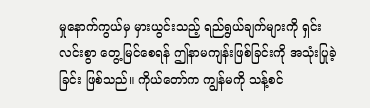မှုနောက်ကွယ်မှ မှားယွင်းသည့် ရည်ရွယ်ချက်များကို ရှင်းလင်းစွာ တွေ့မြင်စေရန် ဤနာမကျန်းဖြစ်ခြင်းကို အသုံးပြုခဲ့ခြင်း ဖြစ်သည်။ ကိုယ်တော်က ကျွန်မကို သန့်စင်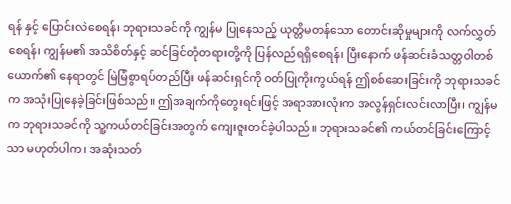ရန် နှင့် ပြောင်းလဲစေရန်၊ ဘုရားသခင်ကို ကျွန်မ ပြုနေသည့် ယုတ္တိမတန်သော တောင်းဆိုမှုများကို လက်လွှတ်စေရန်၊ ကျွန်မ၏ အသိစိတ်နှင့် ဆင်ခြင်တုံတရားတို့ကို ပြန်လည်ရရှိစေရန်၊ ပြီးနောက် ဖန်ဆင်းခံသတ္တဝါတစ်ယောက်၏ နေရာတွင် မြဲမြံစွာရပ်တည်ပြီး ဖန်ဆင်းရှင်ကို ဝတ်ပြုကိုးကွယ်ရန် ဤစစ်ဆေးခြင်းကို ဘုရားသခင်က အသုံးပြုနေခဲ့ခြင်းဖြစ်သည်။ ဤအချက်ကိုတွေးရင်းဖြင့် အရာအားလုံးက အလွန်ရှင်းလင်းလာပြီး၊ ကျွန်မက ဘုရားသခင်ကို သူ့ကယ်တင်ခြင်းအတွက် ကျေးဇူးတင်ခဲ့ပါသည်။ ဘုရားသခင်၏ ကယ်တင်ခြင်းကြောင့်သာ မဟုတ်ပါက၊ အဆုံးသတ်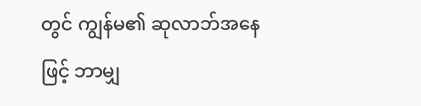တွင် ကျွန်မ၏ ဆုလာဘ်အနေဖြင့် ဘာမျှ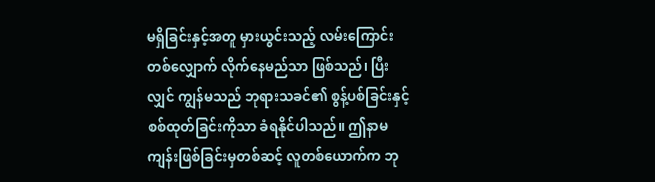မရှိခြင်းနှင့်အတူ မှားယွင်းသည့် လမ်းကြောင်းတစ်လျှောက် လိုက်နေမည်သာ ဖြစ်သည်၊ ပြီးလျှင် ကျွန်မသည် ဘုရားသခင်၏ စွန့်ပစ်ခြင်းနှင့် စစ်ထုတ်ခြင်းကိုသာ ခံရနိုင်ပါသည်။ ဤနာမကျန်းဖြစ်ခြင်းမှတစ်ဆင့် လူတစ်ယောက်က ဘု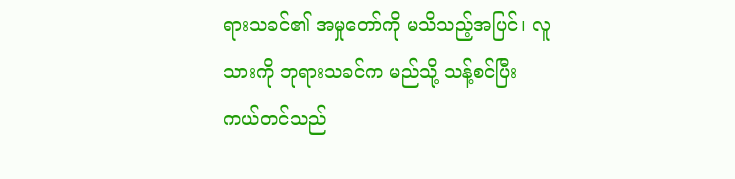ရားသခင်၏ အမှုတော်ကို မသိသည့်အပြင်၊ လူသားကို ဘုရားသခင်က မည်သို့ သန့်စင်ပြီး ကယ်တင်သည်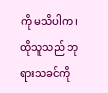ကို မသိပါက၊ ထိုသူသည် ဘုရားသခင်ကို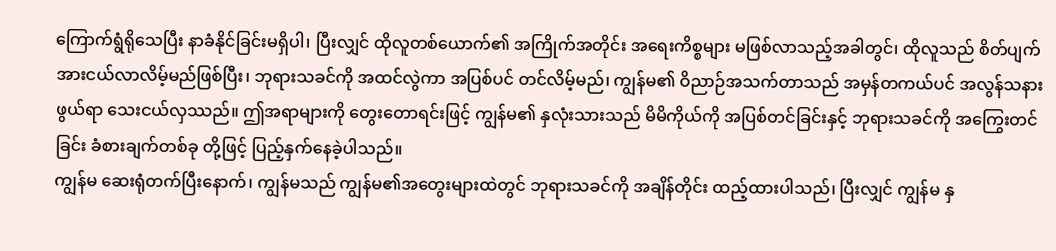ကြောက်ရွံရိုသေပြီး နာခံနိုင်ခြင်းမရှိပါ၊ ပြီးလျှင် ထိုလူတစ်ယောက်၏ အကြိုက်အတိုင်း အရေးကိစ္စများ မဖြစ်လာသည့်အခါတွင်၊ ထိုလူသည် စိတ်ပျက်အားငယ်လာလိမ့်မည်ဖြစ်ပြီး၊ ဘုရားသခင်ကို အထင်လွဲကာ အပြစ်ပင် တင်လိမ့်မည်၊ ကျွန်မ၏ ဝိညာဉ်အသက်တာသည် အမှန်တကယ်ပင် အလွန်သနားဖွယ်ရာ သေးငယ်လှဿည်။ ဤအရာများကို တွေးတောရင်းဖြင့် ကျွန်မ၏ နှလုံးသားသည် မိမိကိုယ်ကို အပြစ်တင်ခြင်းနှင့် ဘုရားသခင်ကို အကြွေးတင်ခြင်း ခံစားချက်တစ်ခု တို့ဖြင့် ပြည့်နှက်နေခဲ့ပါသည်။
ကျွန်မ ဆေးရုံတက်ပြီးနောက်၊ ကျွန်မသည် ကျွန်မ၏အတွေးများထဲတွင် ဘုရားသခင်ကို အချိန်တိုင်း ထည့်ထားပါသည်၊ ပြီးလျှင် ကျွန်မ နှ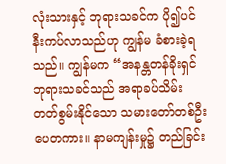လုံးသားနှင့် ဘုရားသခင်က ပို၍ပင် နီးကပ်လာသည်ဟု ကျွန်မ ခံစားခဲ့ရသည်။ ကျွန်မက “အနန္တတန်ခိုးရှင် ဘုရားသခင်သည် အရာခပ်သိမ်း တတ်စွမ်းနိုင်သော သမားတော်တစ်ဦး ပေတကား။ နာမကျန်းမှု၌ တည်ခြင်း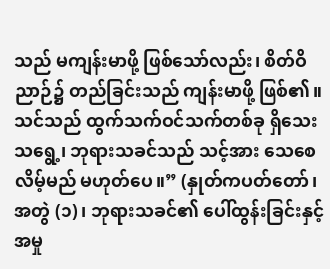သည် မကျန်းမာဖို့ ဖြစ်သော်လည်း၊ စိတ်ဝိညာဉ်၌ တည်ခြင်းသည် ကျန်းမာဖို့ ဖြစ်၏။ သင်သည် ထွက်သက်ဝင်သက်တစ်ခု ရှိသေးသရွေ့၊ ဘုရားသခင်သည် သင့်အား သေစေလိမ့်မည် မဟုတ်ပေ။” (နှုတ်ကပတ်တော်၊ အတွဲ (၁)၊ ဘုရားသခင်၏ ပေါ်ထွန်းခြင်းနှင့် အမှု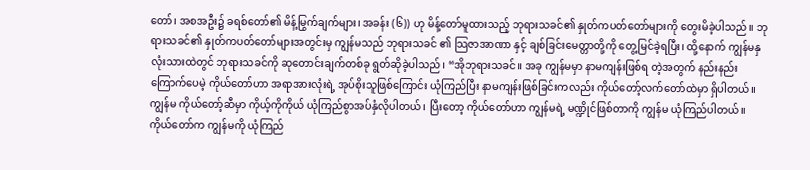တော်၊ အစအဦး၌ ခရစ်တော်၏ မိန့်မြွက်ချက်များ၊ အခန်း (၆)) ဟု မိန့်တော်မူထားသည့် ဘုရားသခင်၏ နှုတ်ကပတ်တော်များကို တွေးမိခဲ့ပါသည်။ ဘုရားသခင်၏ နှုတ်ကပတ်တော်များအတွင်းမှ ကျွန်မသည် ဘုရားသခင် ၏ သြဇာအာဏာ နှင့် ချစ်ခြင်းမေတ္တာတို့ကို တွေ့မြင်ခဲ့ရပြီး၊ ထို့နောက် ကျွန်မနှလုံးသားထဲတွင် ဘုရားသခင်ကို ဆုတောင်းချက်တစ်ခု ရွတ်ဆိုခဲ့ပါသည်၊ “အိုဘုရားသခင်။ အခု ကျွန်မမှာ နာမကျန်းဖြစ်ရ တဲ့အတွက် နည်းနည်း ကြောက်ပေမဲ့ ကိုယ်တော်ဟာ အရာအားလုံးရဲ့ အုပ်စိုးသူဖြစ်ကြောင်း ယုံကြည်ပြီး နာမကျန်းဖြစ်ခြင်းကလည်း ကိုယ်တော့်လက်တော်ထဲမှာ ရှိပါတယ်။ ကျွန်မ ကိုယ်တော့်ဆီမှာ ကိုယ့်ကိုကိုယ် ယုံကြည်စွာအပ်နှံလိုပါတယ်၊ ပြီးတော့ ကိုယ်တော်ဟာ ကျွန်မရဲ့ မဏ္ဍိုင်ဖြစ်တာကို ကျွန်မ ယုံကြည်ပါတယ်။ ကိုယ်တော်က ကျွန်မကို ယုံကြည်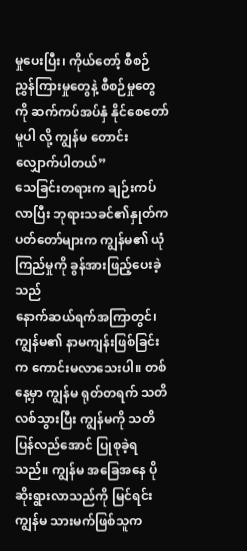မှုပေးပြီး၊ ကိုယ်တော့် စီစဉ်ညွှန်ကြားမှုတွေနဲ့ စီစဉ်မှုတွေကို ဆက်ကပ်အပ်နှံ နိုင်စေတော်မူပါ လို့ ကျွန်မ တောင်းလျှောက်ပါတယ်”
သေခြင်းတရားက ချဉ်းကပ်လာပြီး ဘုရားသခင်၏နှုတ်ကပတ်တော်များက ကျွန်မ၏ ယုံကြည်မှုကို ခွန်အားဖြည့်ပေးခဲ့သည်
နောက်ဆယ်ရက်အကြာတွင်၊ ကျွန်မ၏ နာမကျန်းဖြစ်ခြင်းက ကောင်းမလာသေးပါ။ တစ်နေ့မှာ ကျွန်မ ရုတ်တရက် သတိလစ်သွားပြီး ကျွန်မကို သတိပြန်လည်အောင် ပြုစုခဲ့ရသည်။ ကျွန်မ အခြေအနေ ပိုဆိုးရွားလာသည်ကို မြင်ရင်း ကျွန်မ သားမက်ဖြစ်သူက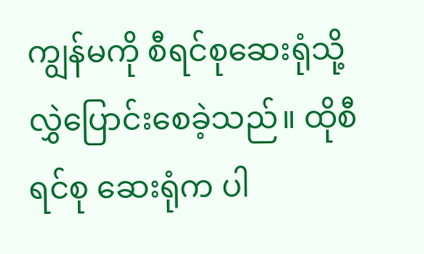ကျွန်မကို စီရင်စုဆေးရုံသို့ လွှဲပြောင်းစေခဲ့သည်။ ထိုစီရင်စု ဆေးရုံက ပါ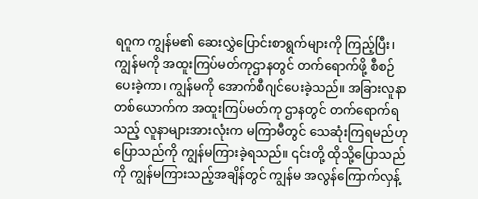ရဂူက ကျွန်မ၏ ဆေးလွှဲပြောင်းစာရွက်များကို ကြည့်ပြီး၊ ကျွန်မကို အထူးကြပ်မတ်ကုဌာနတွင် တက်ရောက်ဖို့ စီစဉ်ပေးခဲ့ကာ၊ ကျွန်မကို အောက်စီဂျင်ပေးခဲ့သည်။ အခြားလူနာတစ်ယောက်က အထူးကြပ်မတ်ကု ဌာနတွင် တက်ရောက်ရသည့် လူနာများအားလုံးက မကြာမီတွင် သေဆုံးကြရမည်ဟု ပြောသည်ကို ကျွန်မကြားခဲ့ရသည်။ ၎င်းတို့ ထိုသို့ပြောသည်ကို ကျွန်မကြားသည့်အချိန်တွင် ကျွန်မ အလွန်ကြောက်လှန့်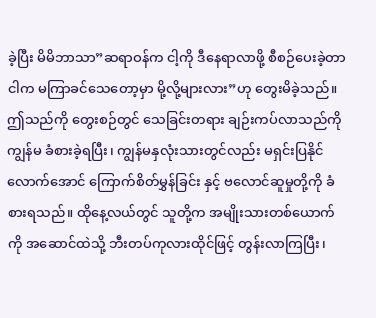ခဲ့ပြီး မိမိဘာသာ”ဆရာဝန်က ငါ့ကို ဒီနေရာလာဖို့ စီစဉ်ပေးခဲ့တာ ငါက မကြာခင်သေတော့မှာ မို့လို့များလား”ဟု တွေးမိခဲ့သည်။ ဤသည်ကို တွေးစဉ်တွင် သေခြင်းတရား ချဉ်းကပ်လာသည်ကို ကျွန်မ ခံစားခဲ့ရပြီး၊ ကျွန်မနှလုံးသားတွင်လည်း မရှင်းပြနိုင်လောက်အောင် ကြောက်စိတ်မွှန်ခြင်း နှင့် ဗလောင်ဆူမှုတို့ကို ခံစားရသည်။ ထိုနေ့လယ်တွင် သူတို့က အမျိုးသားတစ်ယောက်ကို အဆောင်ထဲသို့ ဘီးတပ်ကုလားထိုင်ဖြင့် တွန်းလာကြပြီး၊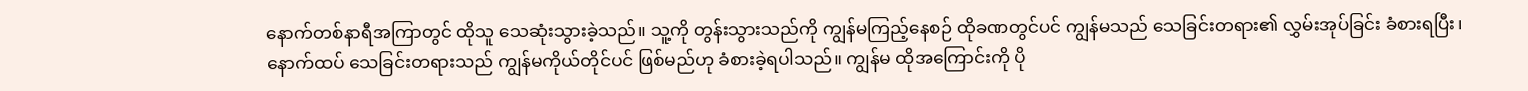နောက်တစ်နာရီအကြာတွင် ထိုသူ သေဆုံးသွားခဲ့သည်။ သူ့ကို တွန်းသွားသည်ကို ကျွန်မကြည့်နေစဉ် ထိုခဏတွင်ပင် ကျွန်မသည် သေခြင်းတရား၏ လွှမ်းအုပ်ခြင်း ခံစားရပြီး၊ နောက်ထပ် သေခြင်းတရားသည် ကျွန်မကိုယ်တိုင်ပင် ဖြစ်မည်ဟု ခံစားခဲ့ရပါသည်။ ကျွန်မ ထိုအကြောင်းကို ပို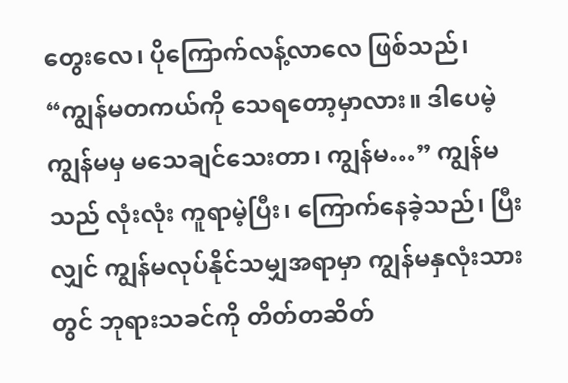တွေးလေ၊ ပိုကြောက်လန့်လာလေ ဖြစ်သည်၊ “ကျွန်မတကယ်ကို သေရတော့မှာလား။ ဒါပေမဲ့ ကျွန်မမှ မသေချင်သေးတာ၊ ကျွန်မ…” ကျွန်မသည် လုံးလုံး ကူရာမဲ့ပြီး၊ ကြောက်နေခဲ့သည်၊ ပြီးလျှင် ကျွန်မလုပ်နိုင်သမျှအရာမှာ ကျွန်မနှလုံးသားတွင် ဘုရားသခင်ကို တိတ်တဆိတ်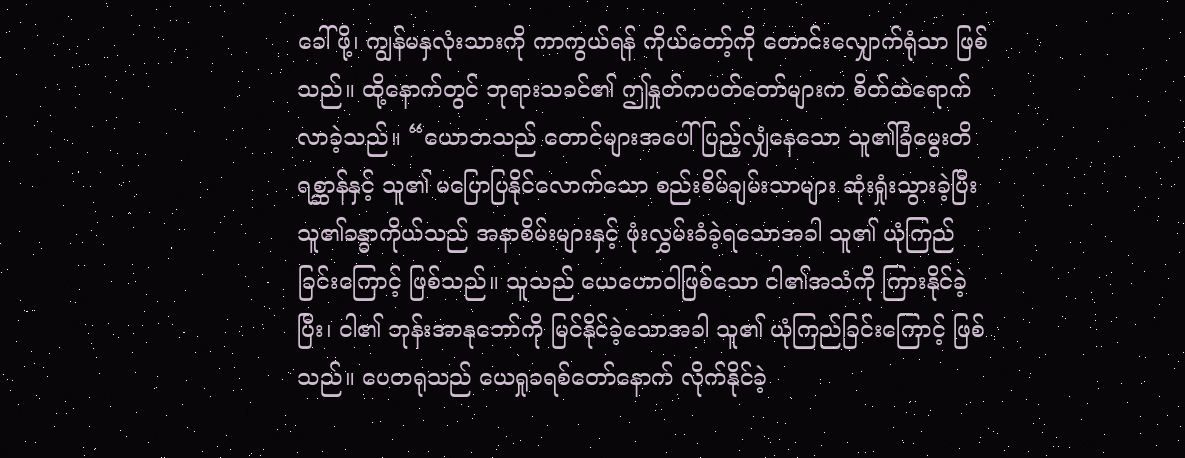ခေါ်ဖို့၊ ကျွန်မနှလုံးသားကို ကာကွယ်ရန် ကိုယ်တော့်ကို တောင်းလျှောက်ရုံသာ ဖြစ်သည်။ ထို့နောက်တွင် ဘုရားသခင်၏ ဤနှုတ်ကပတ်တော်များက စိတ်ထဲရောက်လာခဲ့သည်။ “ယောဘသည် တောင်များအပေါ် ပြည့်လျှံနေသော သူ၏ခြံမွေးတိရစ္ဆာန်နှင့် သူ၏ မပြောပြနိုင်လောက်သော စည်းစိမ်ချမ်းသာများ ဆုံးရှုံးသွားခဲ့ပြီး သူ၏ခန္ဓာကိုယ်သည် အနာစိမ်းများနှင့် ဖုံးလွှမ်းခံခဲ့ရသောအခါ သူ၏ ယုံကြည်ခြင်းကြောင့် ဖြစ်သည်။ သူသည် ယေဟောဝါဖြစ်သော ငါ၏အသံကို ကြားနိုင်ခဲ့ပြီး၊ ငါ၏ ဘုန်းအာနုဘော်ကို မြင်နိုင်ခဲ့သောအခါ သူ၏ ယုံကြည်ခြင်းကြောင့် ဖြစ်သည်။ ပေတရုသည် ယေရှုခရစ်တော်နောက် လိုက်နိုင်ခဲ့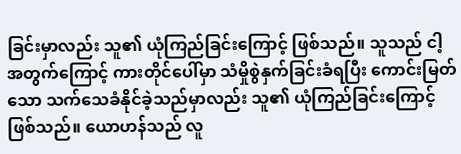ခြင်းမှာလည်း သူ၏ ယုံကြည်ခြင်းကြောင့် ဖြစ်သည်။ သူသည် ငါ့အတွက်ကြောင့် ကားတိုင်ပေါ်မှာ သံမှိုစွဲနှက်ခြင်းခံရပြီး ကောင်းမြတ်သော သက်သေခံနိုင်ခဲ့သည်မှာလည်း သူ၏ ယုံကြည်ခြင်းကြောင့် ဖြစ်သည်။ ယောဟန်သည် လူ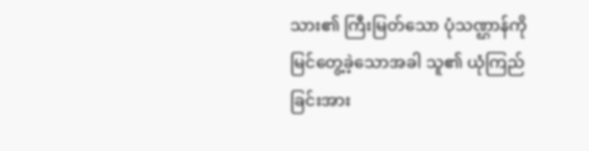သား၏ ကြီးမြတ်သော ပုံသဏ္ဌာန်ကို မြင်တွေ့ခဲ့သောအခါ သူ၏ ယုံကြည်ခြင်းအား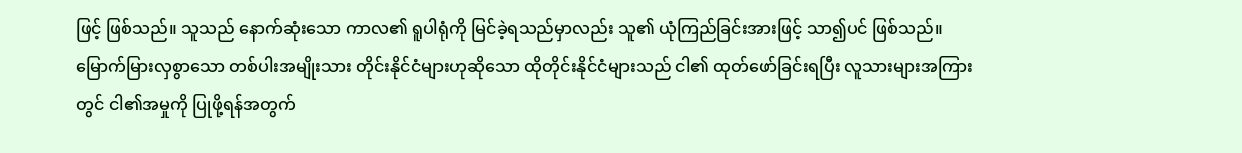ဖြင့် ဖြစ်သည်။ သူသည် နောက်ဆုံးသော ကာလ၏ ရူပါရုံကို မြင်ခဲ့ရသည်မှာလည်း သူ၏ ယုံကြည်ခြင်းအားဖြင့် သာ၍ပင် ဖြစ်သည်။ မြောက်မြားလှစွာသော တစ်ပါးအမျိုးသား တိုင်းနိုင်ငံများဟုဆိုသော ထိုတိုင်းနိုင်ငံများသည် ငါ၏ ထုတ်ဖော်ခြင်းရပြီး လူသားများအကြားတွင် ငါ၏အမှုကို ပြုဖို့ရန်အတွက်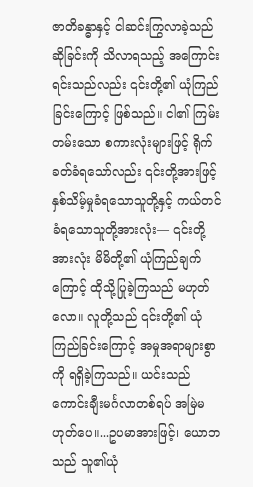ဇာတိခန္ဓာနှင့် ငါဆင်းကြွလာခဲ့သည်ဆိုခြင်းကို သိလာရသည့် အကြောင်းရင်းသည်လည်း ၎င်းတို့၏ ယုံကြည်ခြင်းကြောင့် ဖြစ်သည်။ ငါ၏ ကြမ်းတမ်းသော စကားလုံးများဖြင့် ရိုက်ခတ်ခံရသော်လည်း ၎င်းတို့အားဖြင့် နှစ်သိမ့်မှုခံရသောသူတို့နှင့် ကယ်တင်ခံရသောသူတို့အားလုံး— ၎င်းတို့အားလုံး မိမိတို့၏ ယုံကြည်ချက်ကြောင့် ထိုသို့ပြုခဲ့ကြသည် မဟုတ်လော။ လူတို့သည် ၎င်းတို့၏ ယုံကြည်ခြင်းကြောင့် အမှုအရာများစွာကို ရရှိခဲ့ကြသည်။ ယင်းသည် ကောင်းချီးမင်္ဂလာတစ်ရပ် အမြဲမဟုတ်ပေ။...ဥပမာအားဖြင့်၊ ယောဘသည် သူ၏ယုံ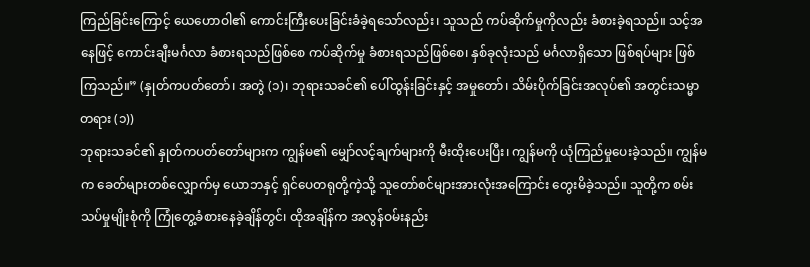ကြည်ခြင်းကြောင့် ယေဟောဝါ၏ ကောင်းကြီးပေးခြင်းခံခဲ့ရသော်လည်း၊ သူသည် ကပ်ဆိုက်မှုကိုလည်း ခံစားခဲ့ရသည်။ သင့်အနေဖြင့် ကောင်းချီးမင်္ဂလာ ခံစားရသည်ဖြစ်စေ ကပ်ဆိုက်မှု ခံစားရသည်ဖြစ်စေ၊ နှစ်ခုလုံးသည် မင်္ဂလာရှိသော ဖြစ်ရပ်များ ဖြစ်ကြသည်။” (နှုတ်ကပတ်တော်၊ အတွဲ (၁)၊ ဘုရားသခင်၏ ပေါ်ထွန်းခြင်းနှင့် အမှုတော်၊ သိမ်းပိုက်ခြင်းအလုပ်၏ အတွင်းသမ္မာတရား (၁))
ဘုရားသခင်၏ နှုတ်ကပတ်တော်များက ကျွန်မ၏ မျှော်လင့်ချက်များကို မီးထိုးပေးပြီး၊ ကျွန်မကို ယုံကြည်မှုပေးခဲ့သည်။ ကျွန်မက ခေတ်များတစ်လျှောက်မှ ယောဘနှင့် ရှင်ပေတရုတို့ကဲ့သို့ သူတော်စင်များအားလုံးအကြောင်း တွေးမိခဲ့သည်။ သူတို့က စမ်းသပ်မှုမျိုးစုံကို ကြုံတွေ့ခံစားနေခဲ့ချိန်တွင်၊ ထိုအချိန်က အလွန်ဝမ်းနည်း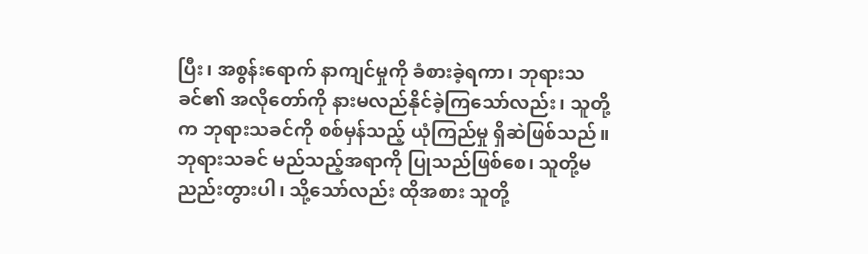ပြီး၊ အစွန်းရောက် နာကျင်မှုကို ခံစားခဲ့ရကာ၊ ဘုရားသခင်၏ အလိုတော်ကို နားမလည်နိုင်ခဲ့ကြသော်လည်း၊ သူတို့က ဘုရားသခင်ကို စစ်မှန်သည့် ယုံကြည်မှု ရှိဆဲဖြစ်သည်။ ဘုရားသခင် မည်သည့်အရာကို ပြုသည်ဖြစ်စေ၊ သူတို့မညည်းတွားပါ၊ သို့သော်လည်း ထိုအစား သူတို့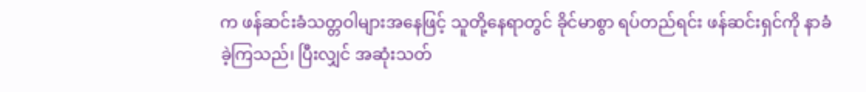က ဖန်ဆင်းခံသတ္တဝါများအနေဖြင့် သူတို့နေရာတွင် ခိုင်မာစွာ ရပ်တည်ရင်း ဖန်ဆင်းရှင်ကို နာခံခဲ့ကြသည်၊ ပြီးလျှင် အဆုံးသတ်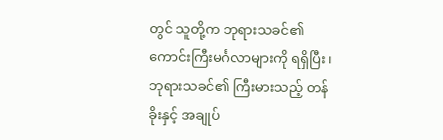တွင် သူတို့က ဘုရားသခင်၏ ကောင်းကြီးမင်္ဂလာများကို ရရှိပြီး၊ ဘုရားသခင်၏ ကြီးမားသည့် တန်ခိုးနှင့် အချုပ်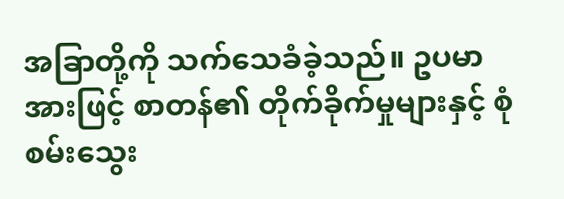အခြာတို့ကို သက်သေခံခဲ့သည်။ ဥပမာအားဖြင့် စာတန်၏ တိုက်ခိုက်မှုများနှင့် စုံစမ်းသွေး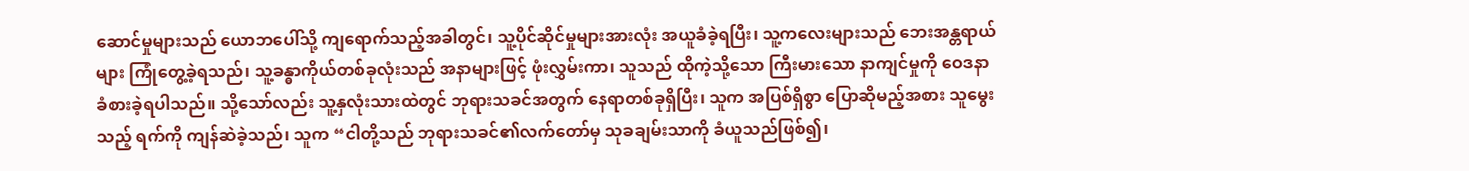ဆောင်မှုများသည် ယောဘပေါ်သို့ ကျရောက်သည့်အခါတွင်၊ သူ့ပိုင်ဆိုင်မှုများအားလုံး အယူခံခဲ့ရပြီး၊ သူ့ကလေးများသည် ဘေးအန္တရာယ်များ ကြုံတွေ့ခဲ့ရသည်၊ သူ့ခန္ဓာကိုယ်တစ်ခုလုံးသည် အနာများဖြင့် ဖုံးလွှမ်းကာ၊ သူသည် ထိုကဲ့သို့သော ကြီးမားသော နာကျင်မှုကို ဝေဒနာခံစားခဲ့ရပါသည်။ သို့သော်လည်း သူ့နှလုံးသားထဲတွင် ဘုရားသခင်အတွက် နေရာတစ်ခုရှိပြီး၊ သူက အပြစ်ရှိစွာ ပြောဆိုမည့်အစား သူမွေးသည့် ရက်ကို ကျန်ဆဲခဲ့သည်၊ သူက “ငါတို့သည် ဘုရားသခင်၏လက်တော်မှ သုခချမ်းသာကို ခံယူသည်ဖြစ်၍၊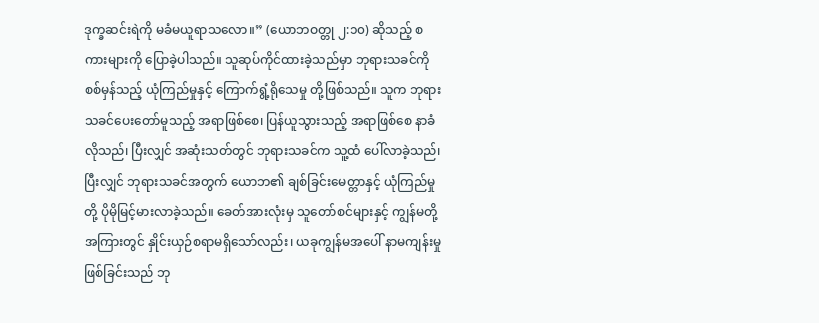ဒုက္ခဆင်းရဲကို မခံမယူရာသလော။” (ယောဘဝတ္တု ၂:၁၀) ဆိုသည့် စကားများကို ပြောခဲ့ပါသည်။ သူဆုပ်ကိုင်ထားခဲ့သည်မှာ ဘုရားသခင်ကို စစ်မှန်သည့် ယုံကြည်မှုနှင့် ကြောက်ရွံ့ရိုသေမှု တို့ဖြစ်သည်။ သူက ဘုရားသခင်ပေးတော်မူသည့် အရာဖြစ်စေ၊ ပြန်ယူသွားသည့် အရာဖြစ်စေ နာခံလိုသည်၊ ပြီးလျှင် အဆုံးသတ်တွင် ဘုရားသခင်က သူ့ထံ ပေါ်လာခဲ့သည်၊ ပြီးလျှင် ဘုရားသခင်အတွက် ယောဘ၏ ချစ်ခြင်းမေတ္တာနှင့် ယုံကြည်မှုတို့ ပိုမိုမြင့်မားလာခဲ့သည်။ ခေတ်အားလုံးမှ သူတော်စင်များနှင့် ကျွန်မတို့အကြားတွင် နှိုင်းယှဉ်စရာမရှိသော်လည်း၊ ယခုကျွန်မအပေါ် နာမကျန်းမှုဖြစ်ခြင်းသည် ဘု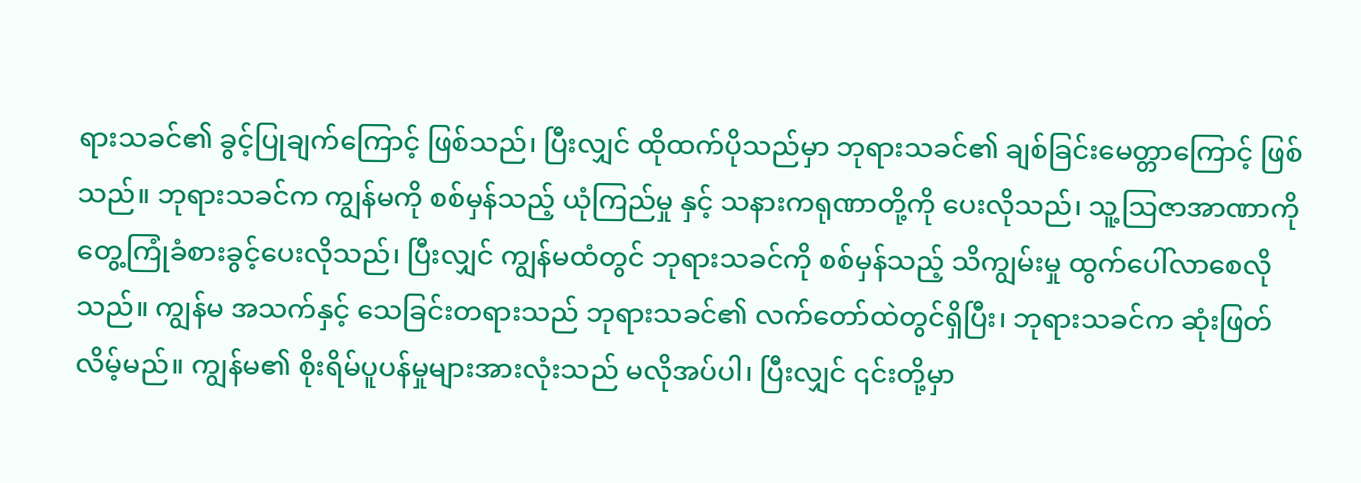ရားသခင်၏ ခွင့်ပြုချက်ကြောင့် ဖြစ်သည်၊ ပြီးလျှင် ထိုထက်ပိုသည်မှာ ဘုရားသခင်၏ ချစ်ခြင်းမေတ္တာကြောင့် ဖြစ်သည်။ ဘုရားသခင်က ကျွန်မကို စစ်မှန်သည့် ယုံကြည်မှု နှင့် သနားကရုဏာတို့ကို ပေးလိုသည်၊ သူ့သြဇာအာဏာကို တွေ့ကြုံခံစားခွင့်ပေးလိုသည်၊ ပြီးလျှင် ကျွန်မထံတွင် ဘုရားသခင်ကို စစ်မှန်သည့် သိကျွမ်းမှု ထွက်ပေါ်လာစေလိုသည်။ ကျွန်မ အသက်နှင့် သေခြင်းတရားသည် ဘုရားသခင်၏ လက်တော်ထဲတွင်ရှိပြီး၊ ဘုရားသခင်က ဆုံးဖြတ်လိမ့်မည်။ ကျွန်မ၏ စိုးရိမ်ပူပန်မှုများအားလုံးသည် မလိုအပ်ပါ၊ ပြီးလျှင် ၎င်းတို့မှာ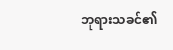ဘုရားသခင်၏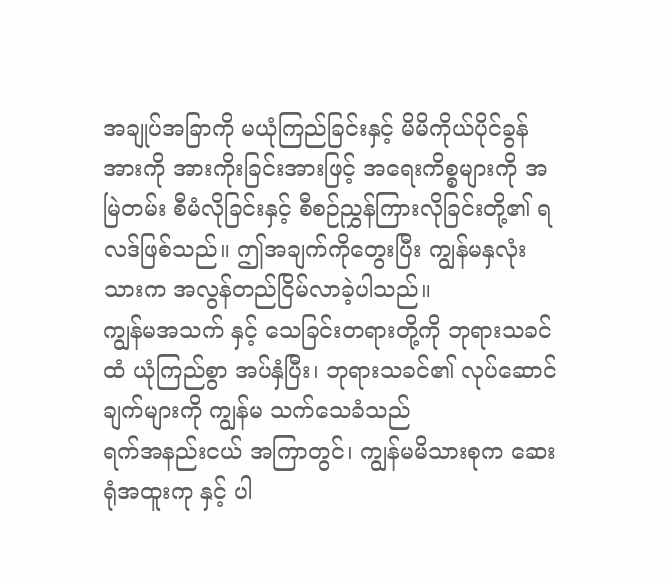အချုပ်အခြာကို မယုံကြည်ခြင်းနှင့် မိမိကိုယ်ပိုင်ခွန်အားကို အားကိုးခြင်းအားဖြင့် အရေးကိစ္စများကို အမြဲတမ်း စီမံလိုခြင်းနှင့် စီစဉ်ညွှန်ကြားလိုခြင်းတို့၏ ရလဒ်ဖြစ်သည်။ ဤအချက်ကိုတွေးပြီး ကျွန်မနှလုံးသားက အလွန်တည်ငြိမ်လာခဲ့ပါသည်။
ကျွန်မအသက် နှင့် သေခြင်းတရားတို့ကို ဘုရားသခင်ထံ ယုံကြည်စွာ အပ်နှံပြီး၊ ဘုရားသခင်၏ လုပ်ဆောင်ချက်များကို ကျွန်မ သက်သေခံသည်
ရက်အနည်းငယ် အကြာတွင်၊ ကျွန်မမိသားစုက ဆေးရုံအထူးကု နှင့် ပါ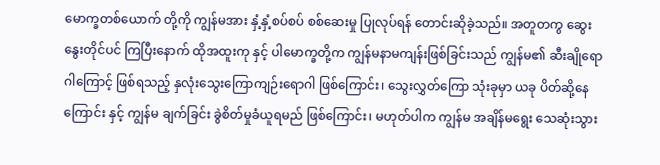မောက္ခတစ်ယောက် တို့ကို ကျွန်မအား နှံ့နှံ့စပ်စပ် စစ်ဆေးမှု ပြုလုပ်ရန် တောင်းဆိုခဲ့သည်။ အတူတကွ ဆွေးနွေးတိုင်ပင် ကြပြီးနောက် ထိုအထူးကု နှင့် ပါမောက္ခတို့က ကျွန်မနာမကျန်းဖြစ်ခြင်းသည် ကျွန်မ၏ ဆီးချိုရောဂါကြောင့် ဖြစ်ရသည့် နှလုံးသွေးကြောကျဉ်းရောဂါ ဖြစ်ကြောင်း၊ သွေးလွှတ်ကြော သုံးခုမှာ ယခု ပိတ်ဆို့နေကြောင်း နှင့် ကျွန်မ ချက်ခြင်း ခွဲစိတ်မှုခံယူရမည် ဖြစ်ကြောင်း၊ မဟုတ်ပါက ကျွန်မ အချိန်မရွေး သေဆုံးသွား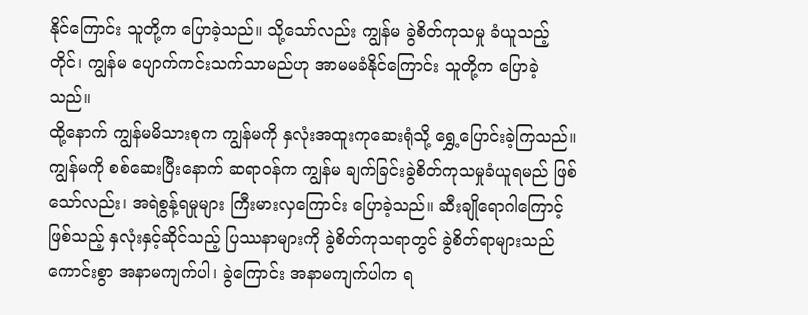နိုင်ကြောင်း သူတို့က ပြောခဲ့သည်။ သို့သော်လည်း ကျွန်မ ခွဲစိတ်ကုသမှု ခံယူသည့်တိုင်၊ ကျွန်မ ပျောက်ကင်းသက်သာမည်ဟု အာမမခံနိုင်ကြောင်း သူတို့က ပြောခဲ့သည်။
ထို့နောက် ကျွန်မမိသားစုက ကျွန်မကို နှလုံးအထူးကုဆေးရုံသို့ ရွှေ့ပြောင်းခဲ့ကြသည်။ ကျွန်မကို စစ်ဆေးပြီးနောက် ဆရာဝန်က ကျွန်မ ချက်ခြင်းခွဲစိတ်ကုသမှုခံယူရမည် ဖြစ်သော်လည်း၊ အရဲစွန့်ရမှုများ ကြီးမားလှကြောင်း ပြောခဲ့သည်။ ဆီးချိုရောဂါကြောင့် ဖြစ်သည့် နှလုံးနှင့်ဆိုင်သည့် ပြဿနာများကို ခွဲစိတ်ကုသရာတွင် ခွဲစိတ်ရာများသည် ကောင်းစွာ အနာမကျက်ပါ၊ ခွဲကြောင်း အနာမကျက်ပါက ရ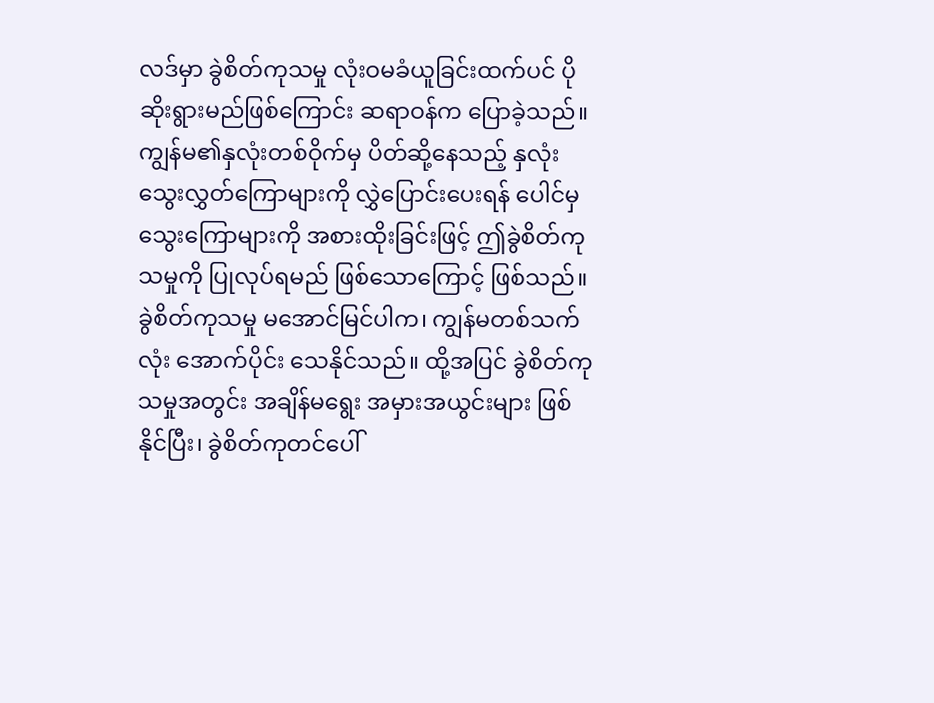လဒ်မှာ ခွဲစိတ်ကုသမှု လုံးဝမခံယူခြင်းထက်ပင် ပိုဆိုးရွားမည်ဖြစ်ကြောင်း ဆရာဝန်က ပြောခဲ့သည်။ ကျွန်မ၏နှလုံးတစ်ဝိုက်မှ ပိတ်ဆို့နေသည့် နှလုံးသွေးလွှတ်ကြောများကို လွှဲပြောင်းပေးရန် ပေါင်မှ သွေးကြောများကို အစားထိုးခြင်းဖြင့် ဤခွဲစိတ်ကုသမှုကို ပြုလုပ်ရမည် ဖြစ်သောကြောင့် ဖြစ်သည်။ ခွဲစိတ်ကုသမှု မအောင်မြင်ပါက၊ ကျွန်မတစ်သက်လုံး အောက်ပိုင်း သေနိုင်သည်။ ထို့အပြင် ခွဲစိတ်ကုသမှုအတွင်း အချိန်မရွေး အမှားအယွင်းများ ဖြစ်နိုင်ပြီး၊ ခွဲစိတ်ကုတင်ပေါ်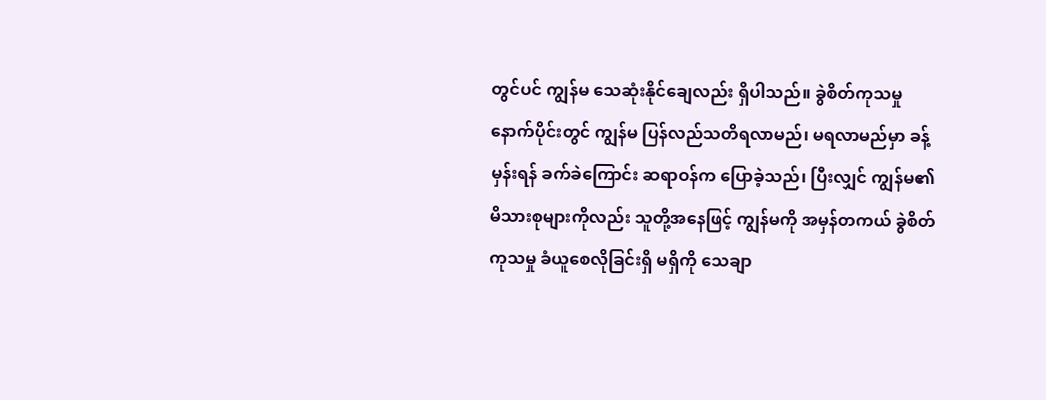တွင်ပင် ကျွန်မ သေဆုံးနိုင်ချေလည်း ရှိပါသည်။ ခွဲစိတ်ကုသမှုနောက်ပိုင်းတွင် ကျွန်မ ပြန်လည်သတိရလာမည်၊ မရလာမည်မှာ ခန့်မှန်းရန် ခက်ခဲကြောင်း ဆရာဝန်က ပြောခဲ့သည်၊ ပြီးလျှင် ကျွန်မ၏ မိသားစုများကိုလည်း သူတို့အနေဖြင့် ကျွန်မကို အမှန်တကယ် ခွဲစိတ်ကုသမှု ခံယူစေလိုခြင်းရှိ မရှိကို သေချာ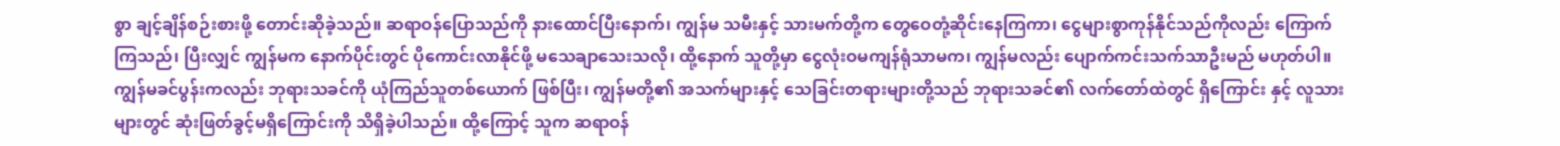စွာ ချင့်ချိန်စဉ်းစားဖို့ တောင်းဆိုခဲ့သည်။ ဆရာဝန်ပြောသည်ကို နားထောင်ပြီးနောက်၊ ကျွန်မ သမီးနှင့် သားမက်တို့က တွေဝေတုံ့ဆိုင်းနေကြကာ၊ ငွေများစွာကုန်နိုင်သည်ကိုလည်း ကြောက်ကြသည်၊ ပြီးလျှင် ကျွန်မက နောက်ပိုင်းတွင် ပိုကောင်းလာနိုင်ဖို့ မသေချာသေးသလို၊ ထို့နောက် သူတို့မှာ ငွေလုံးဝမကျန်ရုံသာမက၊ ကျွန်မလည်း ပျောက်ကင်းသက်သာဦးမည် မဟုတ်ပါ။ ကျွန်မခင်ပွန်းကလည်း ဘုရားသခင်ကို ယုံကြည်သူတစ်ယောက် ဖြစ်ပြီး၊ ကျွန်မတို့၏ အသက်များနှင့် သေခြင်းတရားများတို့သည် ဘုရားသခင်၏ လက်တော်ထဲတွင် ရှိကြောင်း နှင့် လူသားများတွင် ဆုံးဖြတ်ခွင့်မရှိကြောင်းကို သိရှိခဲ့ပါသည်။ ထို့ကြောင့် သူက ဆရာဝန်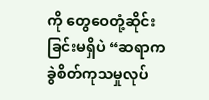ကို တွေဝေတုံ့ဆိုင်းခြင်းမရှိပဲ “ဆရာက ခွဲစိတ်ကုသမှုလုပ်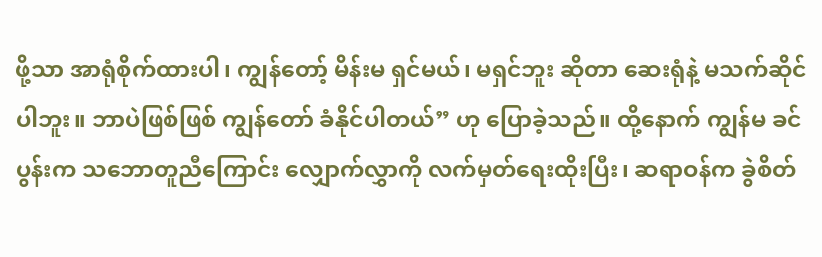ဖို့သာ အာရုံစိုက်ထားပါ၊ ကျွန်တော့် မိန်းမ ရှင်မယ်၊ မရှင်ဘူး ဆိုတာ ဆေးရုံနဲ့ မသက်ဆိုင်ပါဘူး။ ဘာပဲဖြစ်ဖြစ် ကျွန်တော် ခံနိုင်ပါတယ်” ဟု ပြောခဲ့သည်။ ထို့နောက် ကျွန်မ ခင်ပွန်းက သဘောတူညီကြောင်း လျှောက်လွှာကို လက်မှတ်ရေးထိုးပြီး၊ ဆရာဝန်က ခွဲစိတ်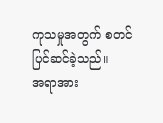ကုသမှုအတွက် စတင်ပြင်ဆင်ခဲ့သည်။
အရာအား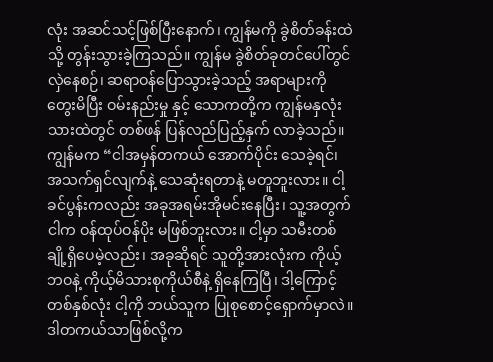လုံး အဆင်သင့်ဖြစ်ပြီးနောက်၊ ကျွန်မကို ခွဲစိတ်ခန်းထဲသို့ တွန်းသွားခဲ့ကြသည်။ ကျွန်မ ခွဲစိတ်ခုတင်ပေါ်တွင် လှဲနေစဉ်၊ ဆရာဝန်ပြောသွားခဲ့သည့် အရာများကို တွေးမိပြီး ဝမ်းနည်းမှု နှင့် သောကတို့က ကျွန်မနှလုံးသားထဲတွင် တစ်ဖန် ပြန်လည်ပြည့်နှက် လာခဲ့သည်။ ကျွန်မက “ငါအမှန်တကယ် အောက်ပိုင်း သေခဲ့ရင်၊ အသက်ရှင်လျက်နဲ့ သေဆုံးရတာနဲ့ မတူဘူးလား။ ငါ့ ခင်ပွန်းကလည်း အခုအရမ်းအိုမင်းနေပြီး၊ သူ့အတွက် ငါက ဝန်ထုပ်ဝန်ပိုး မဖြစ်ဘူးလား။ ငါ့မှာ သမီးတစ်ချို့ရှိပေမဲ့လည်း၊ အခုဆိုရင် သူတို့အားလုံးက ကိုယ့်ဘဝနဲ့ ကိုယ့်မိသားစုကိုယ်စီနဲ့ ရှိနေကြပြီ၊ ဒါ့ကြောင့် တစ်နှစ်လုံး ငါ့ကို ဘယ်သူက ပြုစုစောင့်ရှောက်မှာလဲ။ ဒါတကယ်သာဖြစ်လို့က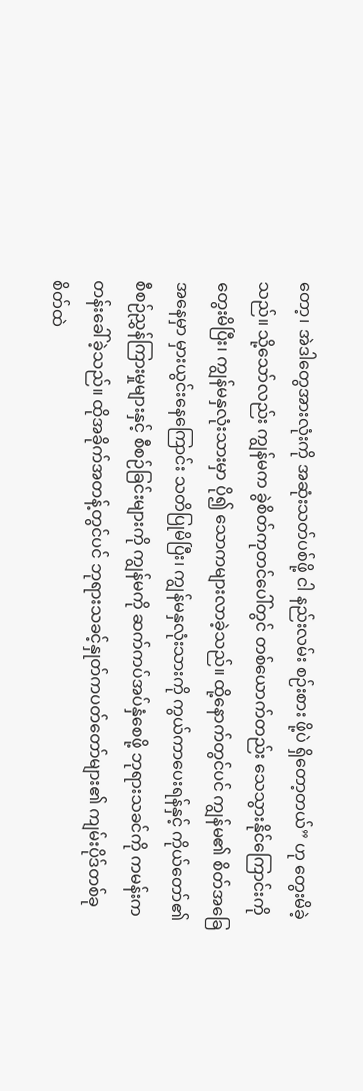တော့၊ အဲဒါတွေအားလုံးကို အဆုံးသတ်ပစ်ဖို့ ငါ နည်းလမ်း စဉ်းစား ဖို့ပဲ ရှိတော့တယ်” ဟု တွေးမိခဲ့သည်။ သို့သော်လည်း ကျွန်မက ခွဲစိတ်ကုတင်ပေါ်တွင် တစ်ယောက်တည်း သေသွားနိုင်ကြောင်းကို တွေးမိပြီး၊ ကျွန်မနှလုံးသားမှာ ပို၍ သောကများလာခဲ့သည်။ ထို့နောက်တွင်ပင် ကျွန်မ၏ စိတ်အခြေအနေမှာ မှားယွင်းနေကြောင်း သတိပြုမိပြီး၊ ကျွန်မနှလုံးသားကို ကွယ်ကာပေးရန်နှင့် ကိုယ်တော်၏ စီစဉ်ညွှန်ကြားမှုများနှင့် စီစဉ်ခြင်းများကို ကျွန်မကို ဆက်ကပ်အပ်နှံစေဖို့ ဘုရားသခင်ကို ကမန်းကတန်းခေါ်ခဲ့သည်။ ထိုအခိုက်အတန့်တွင်ပင် ဘုရားသခင့်နှုတ်ကပတ်တော်များ၏ ကျမ်းပိုဒ်တစ်ခု စိတ်ထဲ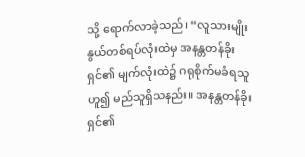သို့ ရောက်လာခဲ့သည်၊ “လူသားမျိုးနွယ်တစ်ရပ်လုံးထဲမှ အနန္တတန်ခိုးရှင်၏ မျက်လုံးထဲ၌ ဂရုစိုက်မခံရသူဟူ၍ မည်သူရှိသနည်း။ အနန္တတန်ခိုးရှင်၏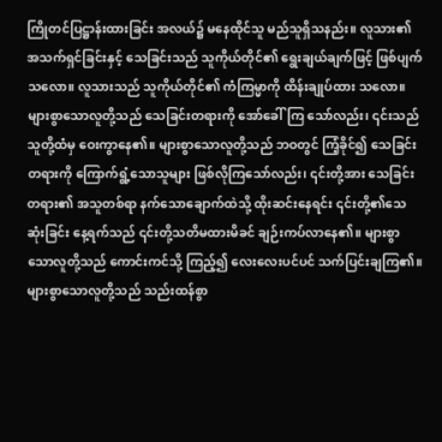ကြိုတင်ပြဋ္ဌာန်းထားခြင်း အလယ်၌ မနေထိုင်သူ မည်သူရှိသနည်း။ လူသား၏ အသက်ရှင်ခြင်းနှင့် သေခြင်းသည် သူကိုယ်တိုင်၏ ရွေးချယ်ချက်ဖြင့် ဖြစ်ပျက်သလော။ လူသားသည် သူကိုယ်တိုင်၏ ကံကြမ္မာကို ထိန်းချုပ်ထား သလော။ များစွာသောလူတို့သည် သေခြင်းတရားကို အော်ခေါ်ကြ သော်လည်း၊ ၎င်းသည် သူတို့ထံမှ ဝေးကွာနေ၏။ များစွာသောလူတို့သည် ဘဝတွင် ကြံ့ခိုင်၍ သေခြင်းတရားကို ကြောက်ရွံ့သောသူများ ဖြစ်လိုကြသော်လည်း၊ ၎င်းတို့အား သေခြင်းတရား၏ အသူတစ်ရာ နက်သောချောက်ထဲသို့ ထိုးဆင်းနေရင်း ၎င်းတို့၏သေဆုံးခြင်း နေ့ရက်သည် ၎င်းတို့သတိမထားမိခင် ချဉ်းကပ်လာနေ၏။ များစွာသောလူတို့သည် ကောင်းကင်သို့ ကြည့်၍ လေးလေးပင်ပင် သက်ပြင်းချကြ၏။ များစွာသောလူတို့သည် သည်းထန်စွာ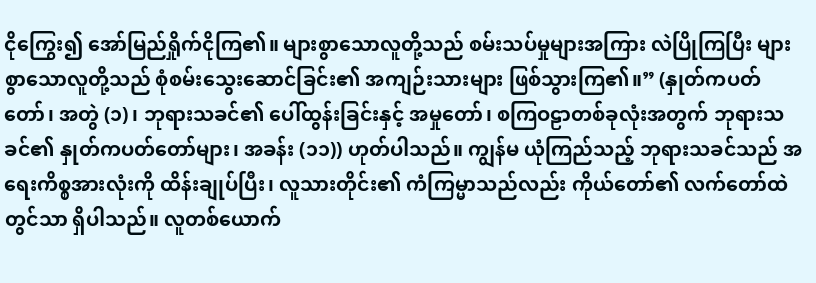ငိုကြွေး၍ အော်မြည်ရှိုက်ငိုကြ၏။ များစွာသောလူတို့သည် စမ်းသပ်မှုများအကြား လဲပြိုကြပြီး များစွာသောလူတို့သည် စုံစမ်းသွေးဆောင်ခြင်း၏ အကျဉ်းသားများ ဖြစ်သွားကြ၏။” (နှုတ်ကပတ်တော်၊ အတွဲ (၁)၊ ဘုရားသခင်၏ ပေါ်ထွန်းခြင်းနှင့် အမှုတော်၊ စကြဝဠာတစ်ခုလုံးအတွက် ဘုရားသခင်၏ နှုတ်ကပတ်တော်များ၊ အခန်း (၁၁)) ဟုတ်ပါသည်။ ကျွန်မ ယုံကြည်သည့် ဘုရားသခင်သည် အရေးကိစ္စအားလုံးကို ထိန်းချုပ်ပြီး၊ လူသားတိုင်း၏ ကံကြမ္မာသည်လည်း ကိုယ်တော်၏ လက်တော်ထဲတွင်သာ ရှိပါသည်။ လူတစ်ယောက်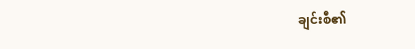ချင်းစီ၏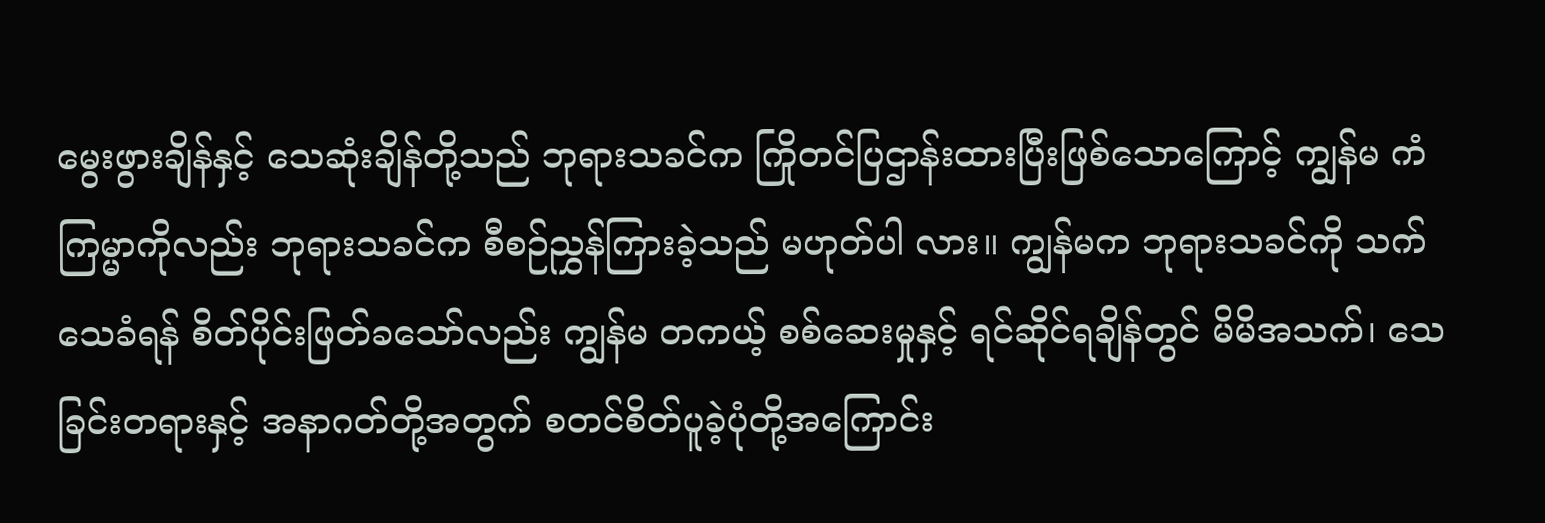မွေးဖွားချိန်နှင့် သေဆုံးချိန်တို့သည် ဘုရားသခင်က ကြိုတင်ပြဌာန်းထားပြီးဖြစ်သောကြောင့် ကျွန်မ ကံကြမ္မာကိုလည်း ဘုရားသခင်က စီစဉ်ညွှန်ကြားခဲ့သည် မဟုတ်ပါ လား။ ကျွန်မက ဘုရားသခင်ကို သက်သေခံရန် စိတ်ပိုင်းဖြတ်ခသော်လည်း ကျွန်မ တကယ့် စစ်ဆေးမှုနှင့် ရင်ဆိုင်ရချိန်တွင် မိမိအသက်၊ သေခြင်းတရားနှင့် အနာဂတ်တို့အတွက် စတင်စိတ်ပူခဲ့ပုံတို့အကြောင်း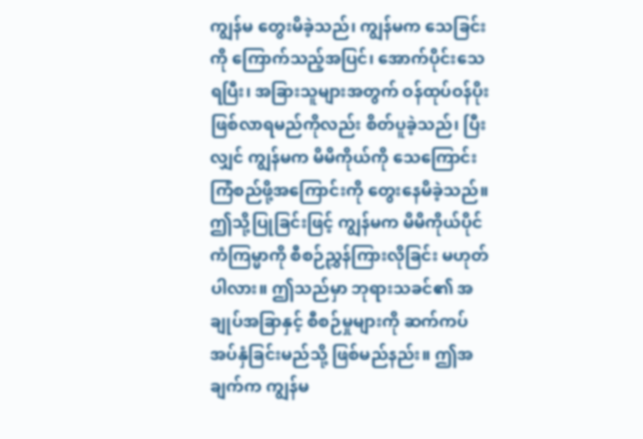ကျွန်မ တွေးမိခဲ့သည်၊ ကျွန်မက သေခြင်းကို ကြောက်သည့်အပြင်၊ အောက်ပိုင်းသေရပြီး၊ အခြားသူများအတွက် ဝန်ထုပ်ဝန်ပိုး ဖြစ်လာရမည်ကိုလည်း စိတ်ပူခဲ့သည်၊ ပြီးလျှင် ကျွန်မက မိမိကိုယ်ကို သေကြောင်းကြံစည်ဖို့အကြောင်းကို တွေးနေမိခဲ့သည်။ ဤသို့ပြုခြင်းဖြင့် ကျွန်မက မိမိကိုယ်ပိုင်ကံကြမ္မာကို စီစဉ်ညွှန်ကြားလိုခြင်း မဟုတ်ပါလား။ ဤသည်မှာ ဘုရားသခင်၏ အချုပ်အခြာနှင့် စီစဉ်မှုများကို ဆက်ကပ်အပ်နှံခြင်းမည်သို့ ဖြစ်မည်နည်း။ ဤအချက်က ကျွန်မ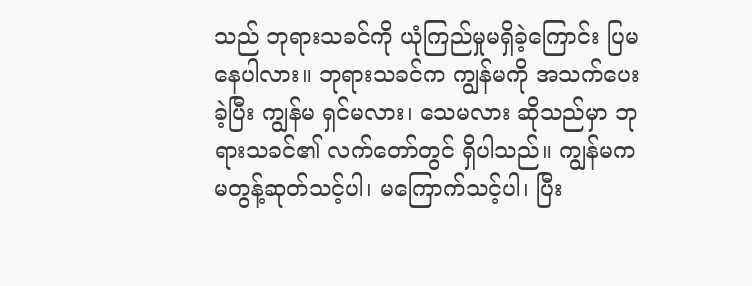သည် ဘုရားသခင်ကို ယုံကြည်မှုမရှိခဲ့ကြောင်း ပြမနေပါလား။ ဘုရားသခင်က ကျွန်မကို အသက်ပေးခဲ့ပြီး ကျွန်မ ရှင်မလား၊ သေမလား ဆိုသည်မှာ ဘုရားသခင်၏ လက်တော်တွင် ရှိပါသည်။ ကျွန်မက မတွန့်ဆုတ်သင့်ပါ၊ မကြောက်သင့်ပါ၊ ပြီး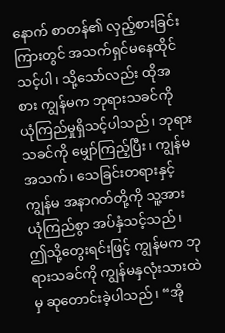နောက် စာတန်၏ လှည့်စားခြင်းကြားတွင် အသက်ရှင်မနေထိုင်သင့်ပါ၊ သို့သော်လည်း ထိုအစား ကျွန်မက ဘုရားသခင်ကို ယုံကြည်မှုရှိသင့်ပါသည်၊ ဘုရားသခင်ကို မျှော်ကြည့်ပြီး၊ ကျွန်မအသက်၊ သေခြင်းတရားနှင့် ကျွန်မ အနာဂတ်တို့ကို သူ့အား ယုံကြည်စွာ အပ်နှံသင့်သည်၊ ဤသို့တွေးရင်းဖြင့် ကျွန်မက ဘုရားသခင်ကို ကျွန်မနှလုံးသားထဲမှ ဆုတောင်းခဲ့ပါသည်၊ “အို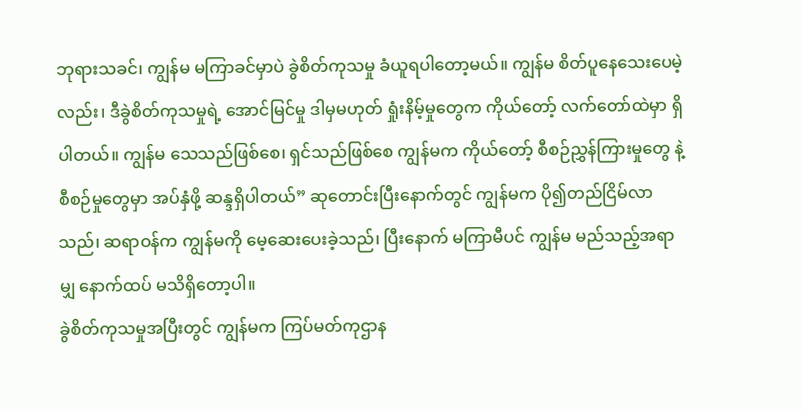ဘုရားသခင်၊ ကျွန်မ မကြာခင်မှာပဲ ခွဲစိတ်ကုသမှု ခံယူရပါတော့မယ်။ ကျွန်မ စိတ်ပူနေသေးပေမဲ့လည်း၊ ဒီခွဲစိတ်ကုသမှုရဲ့ အောင်မြင်မှု ဒါမှမဟုတ် ရှုံးနိမ့်မှုတွေက ကိုယ်တော့် လက်တော်ထဲမှာ ရှိပါတယ်။ ကျွန်မ သေသည်ဖြစ်စေ၊ ရှင်သည်ဖြစ်စေ ကျွန်မက ကိုယ်တော့် စီစဉ်ညွှန်ကြားမှုတွေ နဲ့ စီစဉ်မှုတွေမှာ အပ်နှံဖို့ ဆန္ဒရှိပါတယ်” ဆုတောင်းပြီးနောက်တွင် ကျွန်မက ပို၍တည်ငြိမ်လာသည်၊ ဆရာဝန်က ကျွန်မကို မေ့ဆေးပေးခဲ့သည်၊ ပြီးနောက် မကြာမီပင် ကျွန်မ မည်သည့်အရာမျှ နောက်ထပ် မသိရှိတော့ပါ။
ခွဲစိတ်ကုသမှုအပြီးတွင် ကျွန်မက ကြပ်မတ်ကုဌာန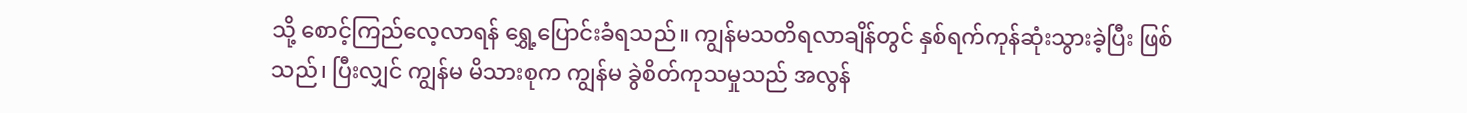သို့ စောင့်ကြည်လေ့လာရန် ရွှေ့ပြောင်းခံရသည်။ ကျွန်မသတိရလာချိန်တွင် နှစ်ရက်ကုန်ဆုံးသွားခဲ့ပြီး ဖြစ်သည်၊ ပြီးလျှင် ကျွန်မ မိသားစုက ကျွန်မ ခွဲစိတ်ကုသမှုသည် အလွန်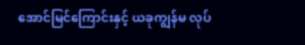အောင်မြင်ကြောင်းနှင့် ယခုကျွန်မ လုပ်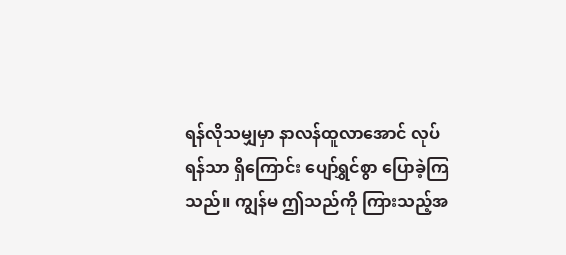ရန်လိုသမျှမှာ နာလန်ထူလာအောင် လုပ်ရန်သာ ရှိကြောင်း ပျော်ရွှင်စွာ ပြောခဲ့ကြသည်။ ကျွန်မ ဤသည်ကို ကြားသည့်အ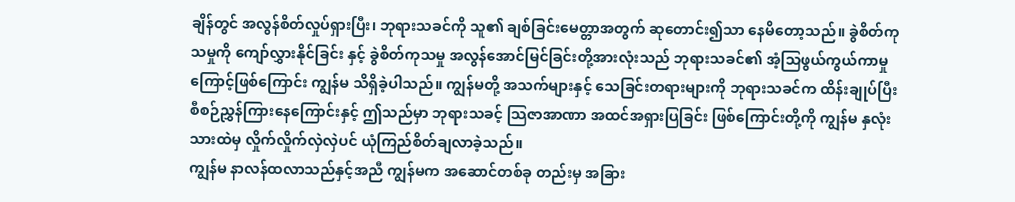ချိန်တွင် အလွန်စိတ်လှုပ်ရှားပြီး၊ ဘုရားသခင်ကို သူ၏ ချစ်ခြင်းမေတ္တာအတွက် ဆုတောင်း၍သာ နေမိတော့သည်။ ခွဲစိတ်ကုသမှုကို ကျော်လွှားနိုင်ခြင်း နှင့် ခွဲစိတ်ကုသမှု အလွန်အောင်မြင်ခြင်းတို့အားလုံးသည် ဘုရားသခင်၏ အံ့သြဖွယ်ကွယ်ကာမှုကြောင့်ဖြစ်ကြောင်း ကျွန်မ သိရှိခဲ့ပါသည်။ ကျွန်မတို့ အသက်များနှင့် သေခြင်းတရားများကို ဘုရားသခင်က ထိန်းချုပ်ပြီး စီစဉ်ညွှန်ကြားနေကြောင်းနှင့် ဤသည်မှာ ဘုရားသခင့် သြဇာအာဏာ အထင်အရှားပြခြင်း ဖြစ်ကြောင်းတို့ကို ကျွန်မ နှလုံးသားထဲမှ လှိုက်လှိုက်လှဲလှဲပင် ယုံကြည်စိတ်ချလာခဲ့သည်။
ကျွန်မ နာလန်ထလာသည်နှင့်အညီ ကျွန်မက အဆောင်တစ်ခု တည်းမှ အခြား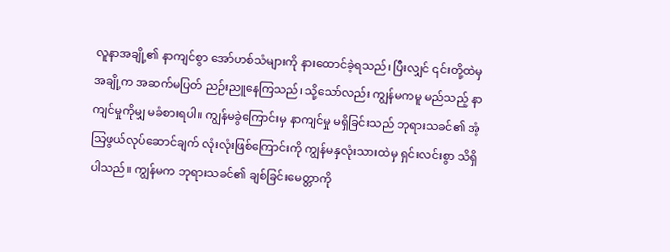လူနာအချို့၏ နာကျင်စွာ အော်ဟစ်သံများကို နားထောင်ခဲ့ရသည်၊ ပြီးလျှင် ၎င်းတို့ထဲမှ အချို့က အဆက်မပြတ် ညဉ်းညူနေကြသည်၊ သို့သော်လည်း ကျွန်မကမူ မည်သည့် နာကျင်မှုကိုမျှ မခံစားရပါ။ ကျွန်မခွဲကြောင်းမှ နာကျင်မှု မရှိခြင်းသည် ဘုရားသခင်၏ အံ့သြဖွယ်လုပ်ဆောင်ချက် လုံးလုံးဖြစ်ကြောင်းကို ကျွန်မနှလုံးသားထဲမှ ရှင်းလင်းစွာ သိရှိပါသည်။ ကျွန်မက ဘုရားသခင်၏ ချစ်ခြင်းမေတ္တာကို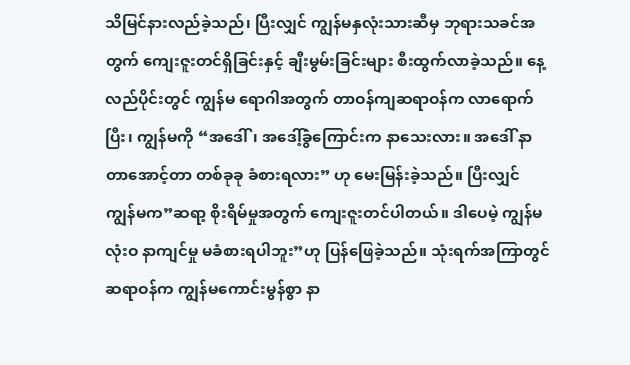သိမြင်နားလည်ခဲ့သည်၊ ပြီးလျှင် ကျွန်မနှလုံးသားဆီမှ ဘုရားသခင်အတွက် ကျေးဇူးတင်ရှိခြင်းနှင့် ချီးမွမ်းခြင်းများ စီးထွက်လာခဲ့သည်။ နေ့လည်ပိုင်းတွင် ကျွန်မ ရောဂါအတွက် တာဝန်ကျဆရာဝန်က လာရောက်ပြီး၊ ကျွန်မကို “အဒေါ်၊ အဒေါ့်ခွဲကြောင်းက နာသေးလား။ အဒေါ် နာတာအောင့်တာ တစ်ခုခု ခံစားရလား” ဟု မေးမြန်းခဲ့သည်။ ပြီးလျှင် ကျွန်မက”ဆရာ့ စိုးရိမ်မှုအတွက် ကျေးဇူးတင်ပါတယ်။ ဒါပေမဲ့ ကျွန်မ လုံးဝ နာကျင်မှု မခံစားရပါဘူး”ဟု ပြန်ဖြေခဲ့သည်။ သုံးရက်အကြာတွင် ဆရာဝန်က ကျွန်မကောင်းမွန်စွာ နာ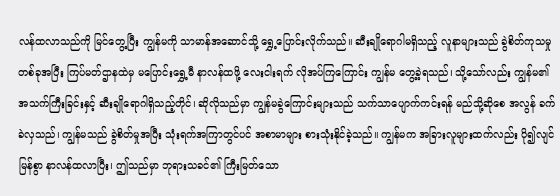လန်ထလာသည်ကို မြင်တွေ့ပြီး ကျွန်မကို သာမာန်အဆောင်သို့ ရွှေ့ပြောင်းလိုက်သည်။ ဆီးချိုရောဂါမရှိသည့် လူနာများသည် ခွဲစိတ်ကုသမှုတစ်ခုအပြီး ကြပ်မတ်ဌာနထဲမှ မပြောင်းရွှေ့မီ နာလန်ထဖို့ လေးငါးရက် လိုအပ်ကြကြောင်း ကျွန်မ တွေ့ခဲ့ရသည်၊ သို့သော်လည်း ကျွန်မ၏ အသက်ကြီးခြင်းနှင့် ဆီးချိုရောဂါရှိသည့်တိုင်၊ ဆိုလိုသည်မှာ ကျွန်မခွဲကြောင်းများသည် သက်သာပျောက်ကင်းရန် မည်သို့ဆိုစေ အလွန် ခက်ခဲလှသည်၊ ကျွန်မသည် ခွဲစိတ်မှုအပြီး သုံးရက်အကြာတွင်ပင် အစာမာများ စားသုံးနိုင်ခဲ့သည်။ ကျွန်မက အခြားလူများထက်လည်း ပို၍လျင်မြန်စွာ နာလန်ထလာပြီး၊ ဤသည်မှာ ဘုရားသခင်၏ ကြီးမြတ်သော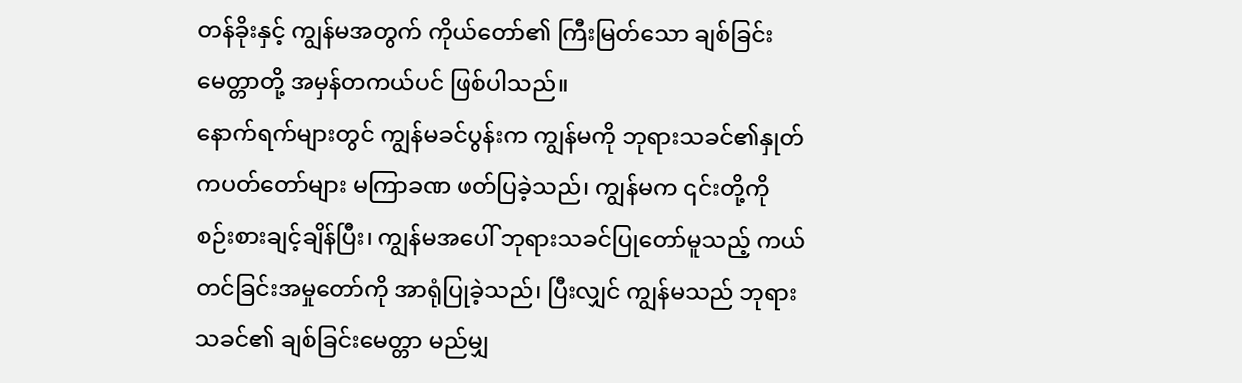တန်ခိုးနှင့် ကျွန်မအတွက် ကိုယ်တော်၏ ကြီးမြတ်သော ချစ်ခြင်းမေတ္တာတို့ အမှန်တကယ်ပင် ဖြစ်ပါသည်။
နောက်ရက်များတွင် ကျွန်မခင်ပွန်းက ကျွန်မကို ဘုရားသခင်၏နှုတ်ကပတ်တော်များ မကြာခဏ ဖတ်ပြခဲ့သည်၊ ကျွန်မက ၎င်းတို့ကို စဉ်းစားချင့်ချိန်ပြီး၊ ကျွန်မအပေါ် ဘုရားသခင်ပြုတော်မူသည့် ကယ်တင်ခြင်းအမှုတော်ကို အာရုံပြုခဲ့သည်၊ ပြီးလျှင် ကျွန်မသည် ဘုရားသခင်၏ ချစ်ခြင်းမေတ္တာ မည်မျှ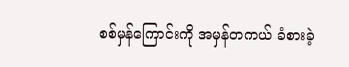စစ်မှန်ကြောင်းကို အမှန်တကယ် ခံစားခဲ့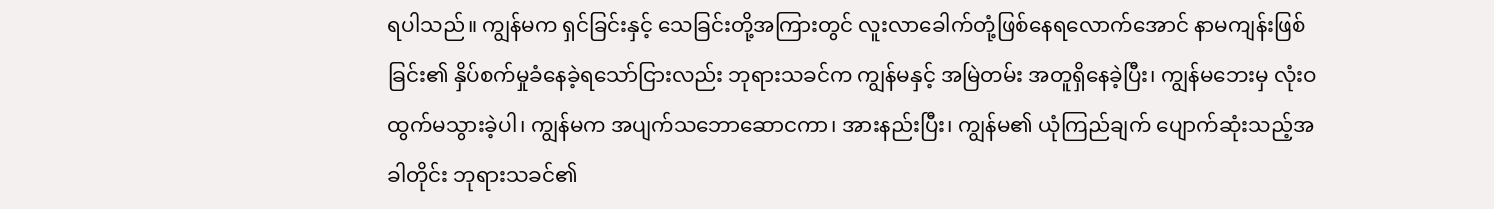ရပါသည်။ ကျွန်မက ရှင်ခြင်းနှင့် သေခြင်းတို့အကြားတွင် လူးလာခေါက်တုံ့ဖြစ်နေရလောက်အောင် နာမကျန်းဖြစ်ခြင်း၏ နှိပ်စက်မှုခံနေခဲ့ရသော်ငြားလည်း ဘုရားသခင်က ကျွန်မနှင့် အမြဲတမ်း အတူရှိနေခဲ့ပြီး၊ ကျွန်မဘေးမှ လုံးဝ ထွက်မသွားခဲ့ပါ၊ ကျွန်မက အပျက်သဘောဆောငကာ၊ အားနည်းပြီး၊ ကျွန်မ၏ ယုံကြည်ချက် ပျောက်ဆုံးသည့်အခါတိုင်း ဘုရားသခင်၏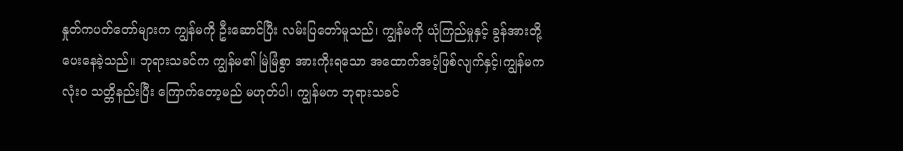နှုတ်ကပတ်တော်များက ကျွန်မကို ဦးဆောင်ပြီး လမ်းပြတော်မူသည်၊ ကျွန်မကို ယုံကြည်မှုနှင့် ခွန်အားတို့ပေးနေခဲ့သည်။ ဘုရားသခင်က ကျွန်မ၏ မြဲမြံစွာ အားကိုးရသော အထောက်အပံ့ဖြစ်လျက်နှင့်၊ကျွန်မက လုံးဝ သတ္တိနည်းပြီး ကြောက်တော့မည် မဟုတ်ပါ၊ ကျွန်မက ဘုရားသခင်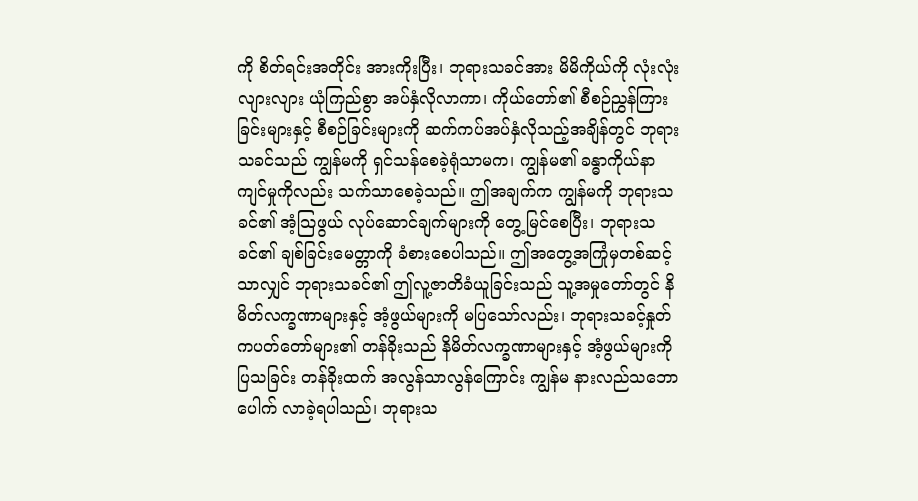ကို စိတ်ရင်းအတိုင်း အားကိုးပြီး၊ ဘုရားသခင်အား မိမိကိုယ်ကို လုံးလုံးလျားလျား ယုံကြည်စွာ အပ်နှံလိုလာကာ၊ ကိုယ်တော်၏ စီစဉ်ညွှန်ကြားခြင်းများနှင့် စီစဉ်ခြင်းများကို ဆက်ကပ်အပ်နှံလိုသည့်အချိန်တွင် ဘုရားသခင်သည် ကျွန်မကို ရှင်သန်စေခဲ့ရုံသာမက၊ ကျွန်မ၏ ခန္ဓာကိုယ်နာကျင်မှုကိုလည်း သက်သာစေခဲ့သည်။ ဤအချက်က ကျွန်မကို ဘုရားသခင်၏ အံ့သြဖွယ် လုပ်ဆောင်ချက်များကို တွေ့မြင်စေပြီး၊ ဘုရားသခင်၏ ချစ်ခြင်းမေတ္တာကို ခံစားစေပါသည်။ ဤအတွေ့အကြုံမှတစ်ဆင့်သာလျှင် ဘုရားသခင်၏ ဤလူ့ဇာတိခံယူခြင်းသည် သူ့အမှုတော်တွင် နိမိတ်လက္ခဏာများနှင့် အံ့ဖွယ်များကို မပြသော်လည်း၊ ဘုရားသခင့်နှုတ်ကပတ်တော်များ၏ တန်ခိုးသည် နိမိတ်လက္ခဏာများနှင့် အံ့ဖွယ်များကို ပြသခြင်း တန်ခိုးထက် အလွန်သာလွန်ကြောင်း ကျွန်မ နားလည်သဘောပေါက် လာခဲ့ရပါသည်၊ ဘုရားသ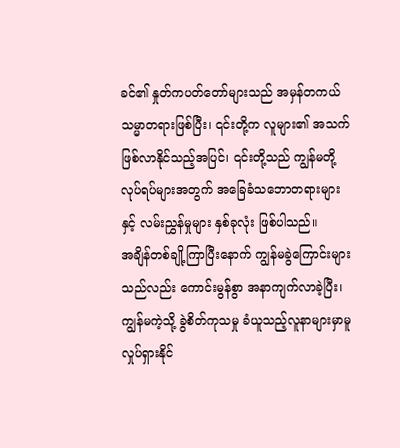ခင်၏ နှုတ်ကပတ်တော်များသည် အမှန်တကယ် သမ္မာတရားဖြစ်ပြီး၊ ၎င်းတို့က လူများ၏ အသက်ဖြစ်လာနိုင်သည့်အပြင်၊ ၎င်းတို့သည် ကျွန်မတို့ လုပ်ရပ်များအတွက် အခြေခံသဘောတရားများ နှင့် လမ်းညွှန်မှုများ နှစ်ခုလုံး ဖြစ်ပါသည်။
အချိန်တစ်ချို့ကြာပြီးနောက် ကျွန်မခွဲကြောင်းများသည်လည်း ကောင်းမွန်စွာ အနာကျက်လာခဲ့ပြီး၊ ကျွန်မကဲ့သို့ ခွဲစိတ်ကုသမှု ခံယူသည့်လူနာများမှာမူ လှုပ်ရှားနိုင်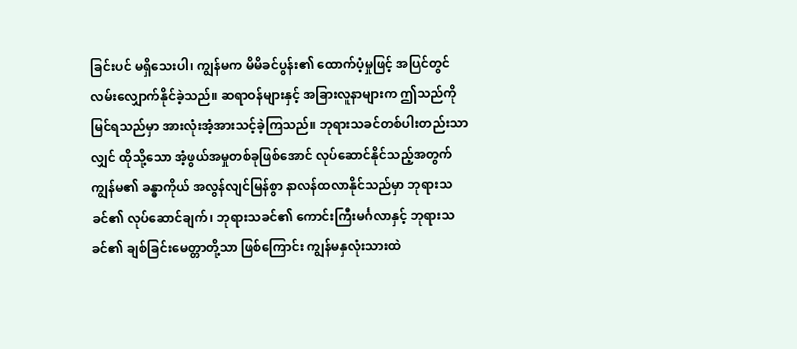ခြင်းပင် မရှိသေးပါ၊ ကျွန်မက မိမိခင်ပွန်း၏ ထောက်ပံ့မှုဖြင့် အပြင်တွင် လမ်းလျှောက်နိုင်ခဲ့သည်။ ဆရာဝန်များနှင့် အခြားလူနာများက ဤသည်ကို မြင်ရသည်မှာ အားလုံးအံ့အားသင့်ခဲ့ကြသည်။ ဘုရားသခင်တစ်ပါးတည်းသာလျှင် ထိုသို့သော အံ့ဖွယ်အမှုတစ်ခုဖြစ်အောင် လုပ်ဆောင်နိုင်သည့်အတွက် ကျွန်မ၏ ခန္ဓာကိုယ် အလွန်လျင်မြန်စွာ နာလန်ထလာနိုင်သည်မှာ ဘုရားသခင်၏ လုပ်ဆောင်ချက်၊ ဘုရားသခင်၏ ကောင်းကြီးမင်္ဂလာနှင့် ဘုရားသခင်၏ ချစ်ခြင်းမေတ္တာတို့သာ ဖြစ်ကြောင်း ကျွန်မနှလုံးသားထဲ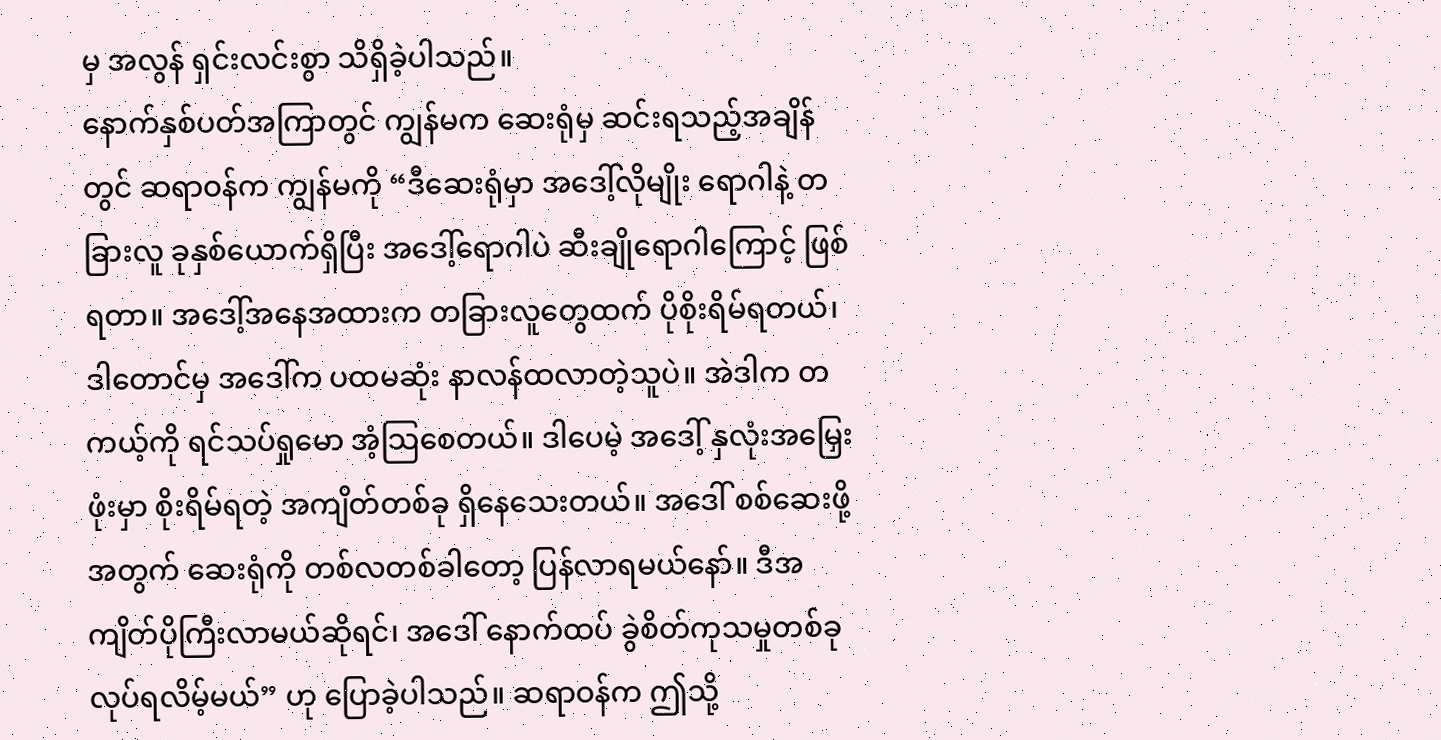မှ အလွန် ရှင်းလင်းစွာ သိရှိခဲ့ပါသည်။
နောက်နှစ်ပတ်အကြာတွင် ကျွန်မက ဆေးရုံမှ ဆင်းရသည့်အချိန်တွင် ဆရာဝန်က ကျွန်မကို “ဒီဆေးရုံမှာ အဒေါ့်လိုမျိုး ရောဂါနဲ့ တခြားလူ ခုနှစ်ယောက်ရှိပြီး အဒေါ့်ရောဂါပဲ ဆီးချိုရောဂါကြောင့် ဖြစ်ရတာ။ အဒေါ့်အနေအထားက တခြားလူတွေထက် ပိုစိုးရိမ်ရတယ်၊ ဒါတောင်မှ အဒေါ်က ပထမဆုံး နာလန်ထလာတဲ့သူပဲ။ အဲဒါက တကယ့်ကို ရင်သပ်ရှုမော အံ့သြစေတယ်။ ဒါပေမဲ့ အဒေါ့် နှလုံးအမြှေးဖုံးမှာ စိုးရိမ်ရတဲ့ အကျိတ်တစ်ခု ရှိနေသေးတယ်။ အဒေါ် စစ်ဆေးဖို့အတွက် ဆေးရုံကို တစ်လတစ်ခါတော့ ပြန်လာရမယ်နော်။ ဒီအကျိတ်ပိုကြီးလာမယ်ဆိုရင်၊ အဒေါ် နောက်ထပ် ခွဲစိတ်ကုသမှုတစ်ခု လုပ်ရလိမ့်မယ်” ဟု ပြောခဲ့ပါသည်။ ဆရာဝန်က ဤသို့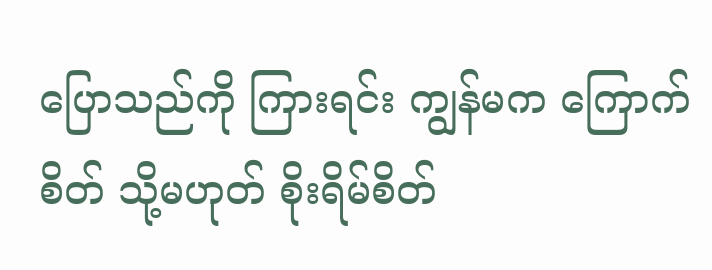ပြောသည်ကို ကြားရင်း ကျွန်မက ကြောက်စိတ် သို့မဟုတ် စိုးရိမ်စိတ်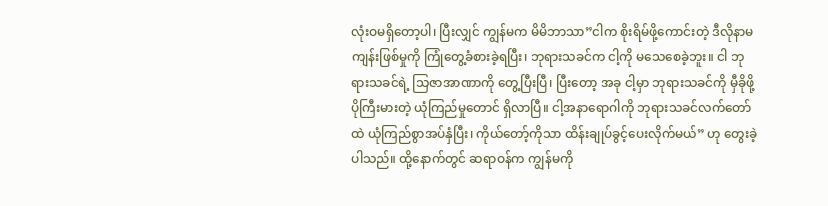လုံးဝမရှိတော့ပါ၊ ပြီးလျှင် ကျွန်မက မိမိဘာသာ”ငါက စိုးရိမ်ဖို့ကောင်းတဲ့ ဒီလိုနာမကျန်းဖြစ်မှုကို ကြုံတွေ့ခံစားခဲ့ရပြီး၊ ဘုရားသခင်က ငါ့ကို မသေစေခဲ့ဘူး။ ငါ ဘုရားသခင်ရဲ့ သြဇာအာဏာကို တွေ့ပြီးပြီ၊ ပြီးတော့ အခု ငါ့မှာ ဘုရားသခင်ကို မှီခိုဖို့ ပိုကြီးမားတဲ့ ယုံကြည်မှုတောင် ရှိလာပြီ။ ငါ့အနာရောဂါကို ဘုရားသခင်လက်တော်ထဲ ယုံကြည်စွာအပ်နှံပြီး၊ ကိုယ်တော့်ကိုသာ ထိန်းချုပ်ခွင့်ပေးလိုက်မယ်” ဟု တွေးခဲ့ပါသည်။ ထို့နောက်တွင် ဆရာဝန်က ကျွန်မကို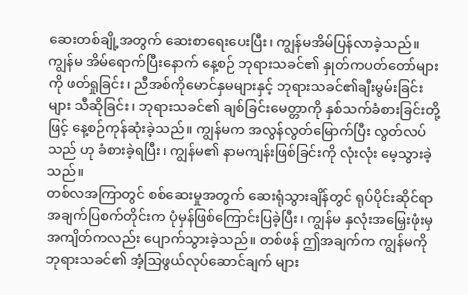ဆေးတစ်ချို့အတွက် ဆေးစာရေးပေးပြီး၊ ကျွန်မအိမ်ပြန်လာခဲ့သည်။ ကျွန်မ အိမ်ရောက်ပြီးနောက် နေ့စဉ် ဘုရားသခင်၏ နှုတ်ကပတ်တော်များကို ဖတ်ရှုခြင်း၊ ညီအစ်ကိုမောင်နှမများနှင့် ဘုရားသခင်၏ချီးမွမ်းခြင်းများ သီဆိုခြင်း၊ ဘုရားသခင်၏ ချစ်ခြင်းမေတ္တာကို နှစ်သက်ခံစားခြင်းတို့ဖြင့် နေ့စဉ်ကုန်ဆုံးခဲ့သည်။ ကျွန်မက အလွန်လွတ်မြောက်ပြီး လွတ်လပ်သည် ဟု ခံစားခဲ့ရပြီး၊ ကျွန်မ၏ နာမကျန်းဖြစ်ခြင်းကို လုံးလုံး မေ့သွားခဲ့သည်။
တစ်လအကြာတွင် စစ်ဆေးမှုအတွက် ဆေးရုံသွားချိန်တွင် ရုပ်ပိုင်းဆိုင်ရာ အချက်ပြစက်တိုင်းက ပုံမှန်ဖြစ်ကြောင်းပြခဲ့ပြီး၊ ကျွန်မ နှလုံးအမြှေးဖုံးမှ အကျိတ်ကလည်း ပျောက်သွားခဲ့သည်။ တစ်ဖန် ဤအချက်က ကျွန်မကို ဘုရားသခင်၏ အံ့သြဖွယ်လုပ်ဆောင်ချက် များ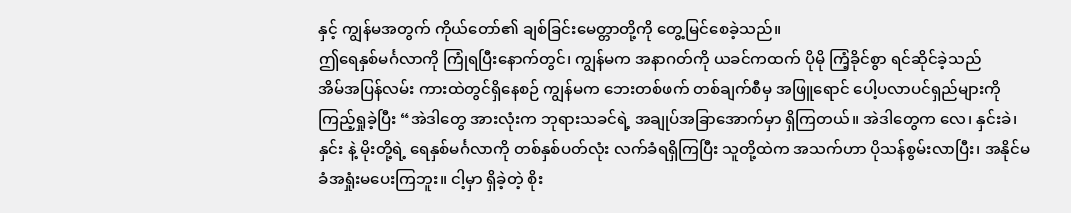နှင့် ကျွန်မအတွက် ကိုယ်တော်၏ ချစ်ခြင်းမေတ္တာတို့ကို တွေ့မြင်စေခဲ့သည်။
ဤရေနှစ်မင်္ဂလာကို ကြုံရပြီးနောက်တွင်၊ ကျွန်မက အနာဂတ်ကို ယခင်ကထက် ပိုမို ကြံ့ခိုင်စွာ ရင်ဆိုင်ခဲ့သည်
အိမ်အပြန်လမ်း ကားထဲတွင်ရှိနေစဉ် ကျွန်မက ဘေးတစ်ဖက် တစ်ချက်စီမှ အဖြူရောင် ပေါ့ပလာပင်ရှည်များကို ကြည့်ရှုခဲ့ပြီး “အဲဒါတွေ အားလုံးက ဘုရားသခင်ရဲ့ အချုပ်အခြာအောက်မှာ ရှိကြတယ်။ အဲဒါတွေက လေ၊ နှင်းခဲ၊ နှင်း နဲ့ မိုးတို့ရဲ့ ရေနှစ်မင်္ဂလာကို တစ်နှစ်ပတ်လုံး လက်ခံရရှိကြပြီး သူတို့ထဲက အသက်ဟာ ပိုသန်စွမ်းလာပြီး၊ အနိုင်မခံအရှုံးမပေးကြဘူး။ ငါ့မှာ ရှိခဲ့တဲ့ စိုး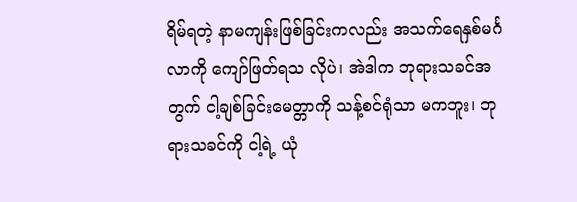ရိမ်ရတဲ့ နာမကျန်းဖြစ်ခြင်းကလည်း အသက်ရေနှစ်မင်္ဂလာကို ကျော်ဖြတ်ရသ လိုပဲ၊ အဲဒါက ဘုရားသခင်အတွက် ငါ့ချစ်ခြင်းမေတ္တာကို သန့်စင်ရုံသာ မကဘူး၊ ဘုရားသခင်ကို ငါ့ရဲ့ ယုံ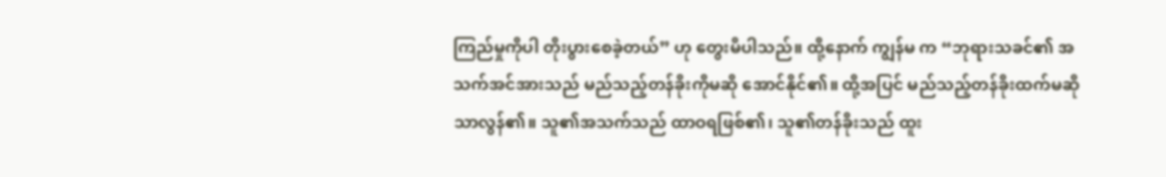ကြည်မှုကိုပါ တိုးပွားစေခဲ့တယ်” ဟု တွေးမိပါသည်။ ထို့နောက် ကျွန်မ က “ဘုရားသခင်၏ အသက်အင်အားသည် မည်သည့်တန်ခိုးကိုမဆို အောင်နိုင်၏။ ထို့အပြင် မည်သည့်တန်ခိုးထက်မဆို သာလွန်၏။ သူ၏အသက်သည် ထာဝရဖြစ်၏၊ သူ၏တန်ခိုးသည် ထူး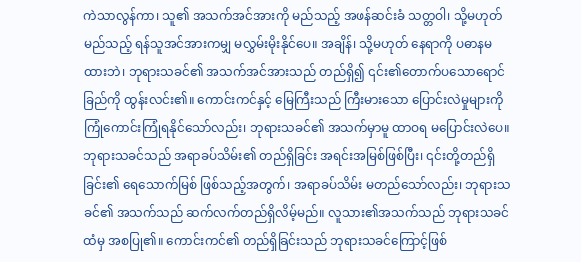ကဲသာလွန်ကာ၊ သူ၏ အသက်အင်အားကို မည်သည့် အဖန်ဆင်းခံ သတ္တဝါ၊ သို့မဟုတ် မည်သည့် ရန်သူအင်အားကမျှ မလွှမ်းမိုးနိုင်ပေ။ အချိန်၊ သို့မဟုတ် နေရာကို ပဓာနမထားဘဲ၊ ဘုရားသခင်၏ အသက်အင်အားသည် တည်ရှိ၍ ၎င်း၏တောက်ပသောရောင်ခြည်ကို ထွန်းလင်း၏။ ကောင်းကင်နှင့် မြေကြီးသည် ကြီးမားသော ပြောင်းလဲမှုများကို ကြုံကောင်းကြုံရနိုင်သော်လည်း၊ ဘုရားသခင်၏ အသက်မှာမူ ထာဝရ မပြောင်းလဲပေ။ ဘုရားသခင်သည် အရာခပ်သိမ်း၏ တည်ရှိခြင်း အရင်းအမြစ်ဖြစ်ပြီး၊ ၎င်းတို့တည်ရှိခြင်း၏ ရေသောက်မြစ် ဖြစ်သည့်အတွက်၊ အရာခပ်သိမ်း မတည်သော်လည်း၊ ဘုရားသခင်၏ အသက်သည် ဆက်လက်တည်ရှိလိမ့်မည်။ လူသား၏အသက်သည် ဘုရားသခင်ထံမှ အစပြု၏။ ကောင်းကင်၏ တည်ရှိခြင်းသည် ဘုရားသခင်ကြောင့်ဖြစ်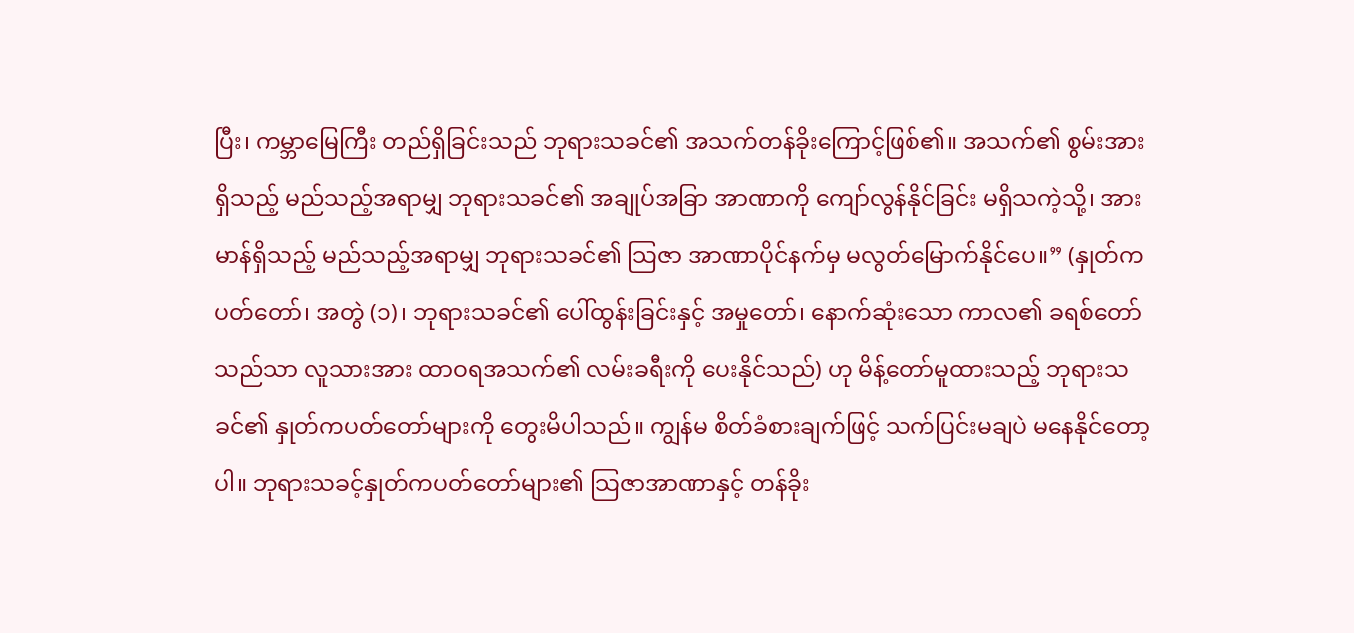ပြီး၊ ကမ္ဘာမြေကြီး တည်ရှိခြင်းသည် ဘုရားသခင်၏ အသက်တန်ခိုးကြောင့်ဖြစ်၏။ အသက်၏ စွမ်းအားရှိသည့် မည်သည့်အရာမျှ ဘုရားသခင်၏ အချုပ်အခြာ အာဏာကို ကျော်လွန်နိုင်ခြင်း မရှိသကဲ့သို့၊ အားမာန်ရှိသည့် မည်သည့်အရာမျှ ဘုရားသခင်၏ သြဇာ အာဏာပိုင်နက်မှ မလွတ်မြောက်နိုင်ပေ။” (နှုတ်ကပတ်တော်၊ အတွဲ (၁)၊ ဘုရားသခင်၏ ပေါ်ထွန်းခြင်းနှင့် အမှုတော်၊ နောက်ဆုံးသော ကာလ၏ ခရစ်တော်သည်သာ လူသားအား ထာဝရအသက်၏ လမ်းခရီးကို ပေးနိုင်သည်) ဟု မိန့်တော်မူထားသည့် ဘုရားသခင်၏ နှုတ်ကပတ်တော်များကို တွေးမိပါသည်။ ကျွန်မ စိတ်ခံစားချက်ဖြင့် သက်ပြင်းမချပဲ မနေနိုင်တော့ပါ။ ဘုရားသခင့်နှုတ်ကပတ်တော်များ၏ သြဇာအာဏာနှင့် တန်ခိုး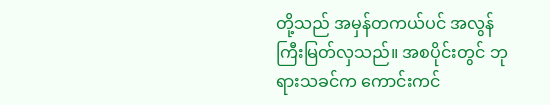တို့သည် အမှန်တကယ်ပင် အလွန်ကြီးမြတ်လှသည်။ အစပိုင်းတွင် ဘုရားသခင်က ကောင်းကင်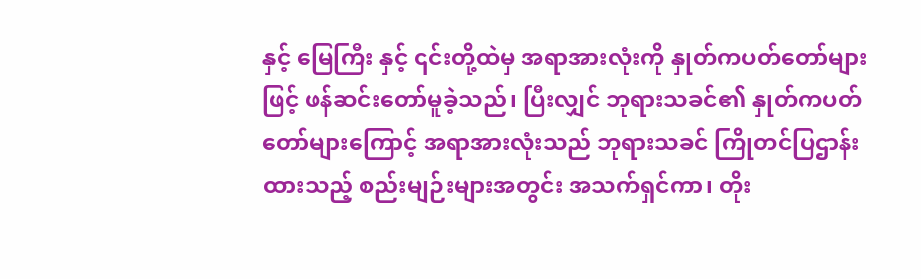နှင့် မြေကြီး နှင့် ၎င်းတို့ထဲမှ အရာအားလုံးကို နှုတ်ကပတ်တော်များဖြင့် ဖန်ဆင်းတော်မူခဲ့သည်၊ ပြီးလျှင် ဘုရားသခင်၏ နှုတ်ကပတ်တော်များကြောင့် အရာအားလုံးသည် ဘုရားသခင် ကြိုတင်ပြဌာန်းထားသည့် စည်းမျဉ်းများအတွင်း အသက်ရှင်ကာ၊ တိုး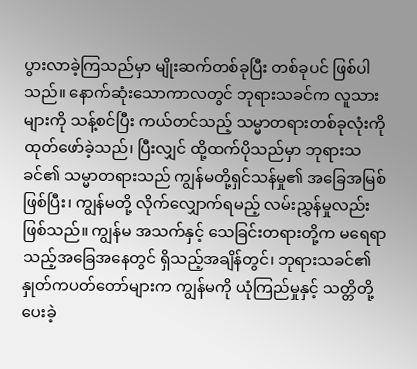ပွားလာခဲ့ကြသည်မှာ မျိုးဆက်တစ်ခုပြီး တစ်ခုပင် ဖြစ်ပါသည်။ နောက်ဆုံးသောကာလတွင် ဘုရားသခင်က လူသားများကို သန့်စင်ပြီး ကယ်တင်သည့် သမ္မာတရားတစ်ခုလုံးကို ထုတ်ဖော်ခဲ့သည်၊ ပြီးလျှင် ထို့ထက်ပိုသည်မှာ ဘုရားသခင်၏ သမ္မာတရားသည် ကျွန်မတို့ရှင်သန်မှု၏ အခြေအမြစ် ဖြစ်ပြီး၊ ကျွန်မတို့ လိုက်လျှောက်ရမည့် လမ်းညွှန်မှုလည်း ဖြစ်သည်။ ကျွန်မ အသက်နှင့် သေခြင်းတရားတို့က မရေရာသည့်အခြေအနေတွင် ရှိသည့်အချိန်တွင်၊ ဘုရားသခင်၏နှုတ်ကပတ်တော်များက ကျွန်မကို ယုံကြည်မှုနှင့် သတ္တိတို့ပေးခဲ့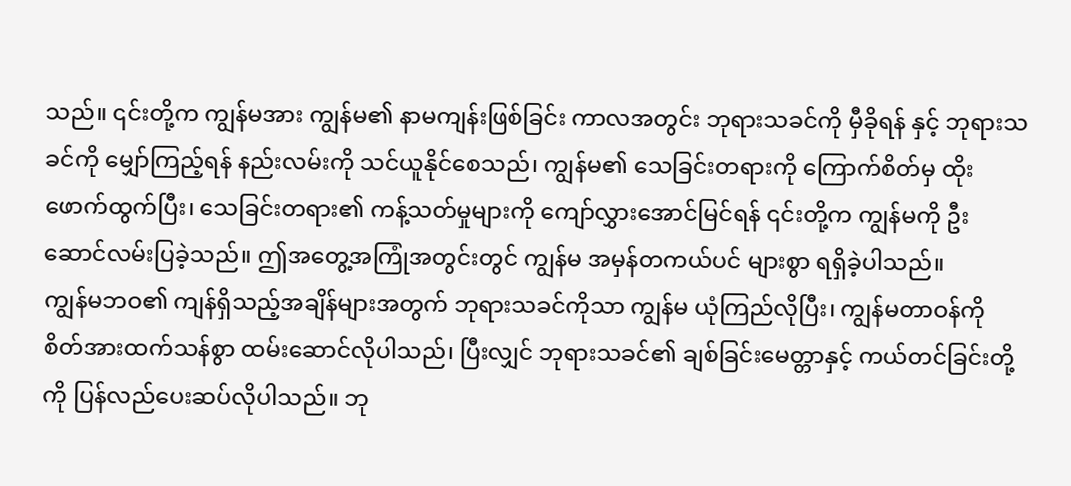သည်။ ၎င်းတို့က ကျွန်မအား ကျွန်မ၏ နာမကျန်းဖြစ်ခြင်း ကာလအတွင်း ဘုရားသခင်ကို မှီခိုရန် နှင့် ဘုရားသခင်ကို မျှော်ကြည့်ရန် နည်းလမ်းကို သင်ယူနိုင်စေသည်၊ ကျွန်မ၏ သေခြင်းတရားကို ကြောက်စိတ်မှ ထိုးဖောက်ထွက်ပြီး၊ သေခြင်းတရား၏ ကန့်သတ်မှုများကို ကျော်လွှားအောင်မြင်ရန် ၎င်းတို့က ကျွန်မကို ဦးဆောင်လမ်းပြခဲ့သည်။ ဤအတွေ့အကြုံအတွင်းတွင် ကျွန်မ အမှန်တကယ်ပင် များစွာ ရရှိခဲ့ပါသည်။
ကျွန်မဘဝ၏ ကျန်ရှိသည့်အချိန်များအတွက် ဘုရားသခင်ကိုသာ ကျွန်မ ယုံကြည်လိုပြီး၊ ကျွန်မတာဝန်ကို စိတ်အားထက်သန်စွာ ထမ်းဆောင်လိုပါသည်၊ ပြီးလျှင် ဘုရားသခင်၏ ချစ်ခြင်းမေတ္တာနှင့် ကယ်တင်ခြင်းတို့ကို ပြန်လည်ပေးဆပ်လိုပါသည်။ ဘု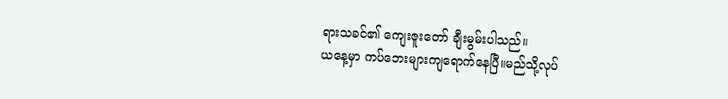ရားသခင်၏ ကျေးဇူးတော် ချီးမွမ်းပါသည်။
ယနေ့မှာ ကပ်ဘေးများကျရောက်နေပြီ။မည်သို့လုပ်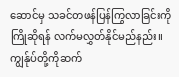ဆောင်မှ သခင်တဖန်ပြန်ကြွလာခြင်းကို ကြိုဆိုရန် လက်မလွှတ်နိုင်မည်နည်း။ကျွန်ုပ်တို့ကိုဆက်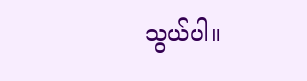သွယ်ပါ။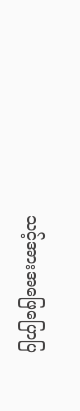သင့်အားအဖြေပြောပြ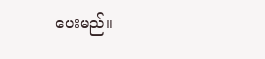ပေးမည်။